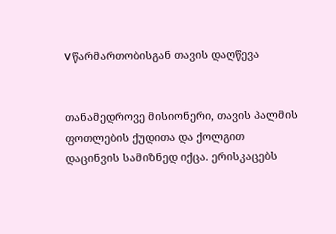V წარმართობისგან თავის დაღწევა


თანამედროვე მისიონერი, თავის პალმის ფოთლების ქუდითა და ქოლგით დაცინვის სამიზნედ იქცა. ერისკაცებს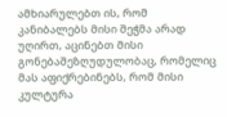ამხიარულებთ ის, რომ კანიბალებს მისი შეჭმა არად უღირთ, აცინებთ მისი გონებაშეზღუდულობაც, რომელიც მას აფიქრებინებს, რომ მისი კულტურა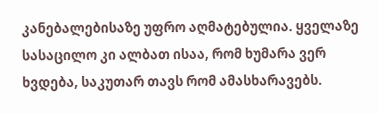კანებალებისაზე უფრო აღმატებულია. ყველაზე სასაცილო კი ალბათ ისაა, რომ ხუმარა ვერ ხვდება, საკუთარ თავს რომ ამასხარავებს.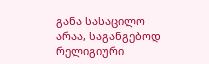განა სასაცილო არაა, საგანგებოდ რელიგიური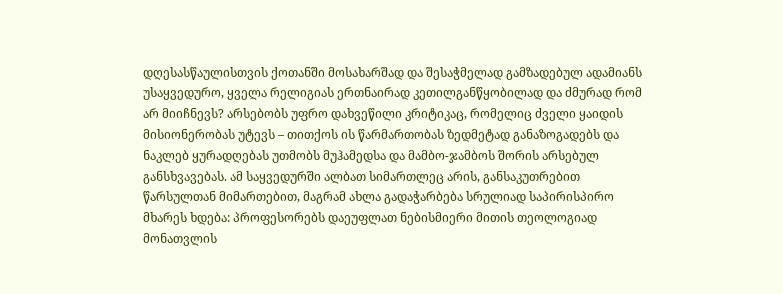დღესასწაულისთვის ქოთანში მოსახარშად და შესაჭმელად გამზადებულ ადამიანს უსაყვედურო, ყველა რელიგიას ერთნაირად კეთილგანწყობილად და ძმურად რომ არ მიიჩნევს? არსებობს უფრო დახვეწილი კრიტიკაც, რომელიც ძველი ყაიდის მისიონერობას უტევს – თითქოს ის წარმართობას ზედმეტად განაზოგადებს და ნაკლებ ყურადღებას უთმობს მუჰამედსა და მამბო-ჯამბოს შორის არსებულ განსხვავებას. ამ საყვედურში ალბათ სიმართლეც არის, განსაკუთრებით წარსულთან მიმართებით, მაგრამ ახლა გადაჭარბება სრულიად საპირისპირო მხარეს ხდება: პროფესორებს დაეუფლათ ნებისმიერი მითის თეოლოგიად მონათვლის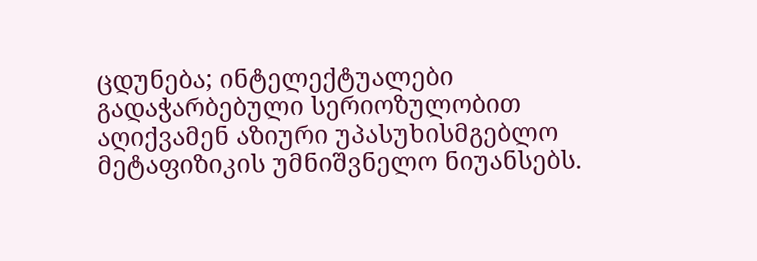ცდუნება; ინტელექტუალები გადაჭარბებული სერიოზულობით აღიქვამენ აზიური უპასუხისმგებლო მეტაფიზიკის უმნიშვნელო ნიუანსებს.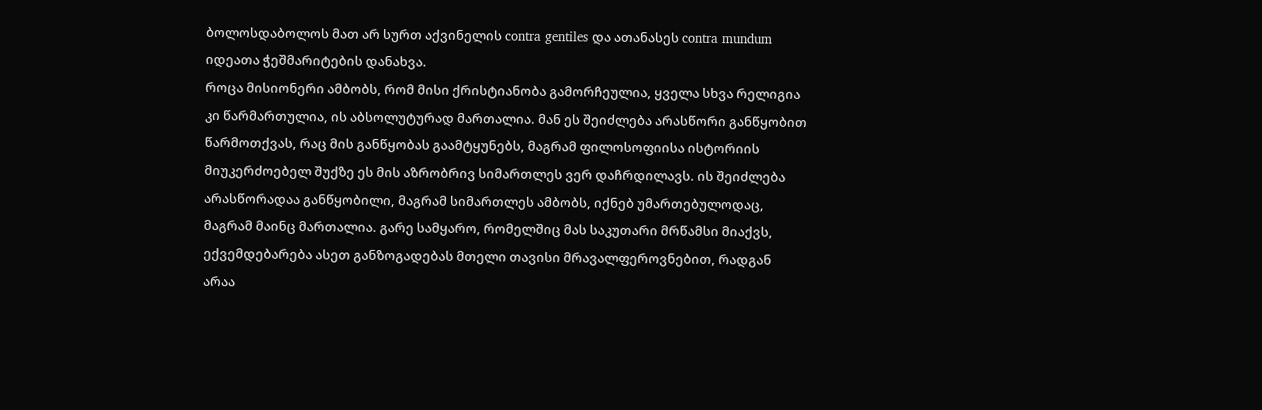ბოლოსდაბოლოს მათ არ სურთ აქვინელის contra gentiles და ათანასეს contra mundum იდეათა ჭეშმარიტების დანახვა.
როცა მისიონერი ამბობს, რომ მისი ქრისტიანობა გამორჩეულია, ყველა სხვა რელიგია კი წარმართულია, ის აბსოლუტურად მართალია. მან ეს შეიძლება არასწორი განწყობით წარმოთქვას, რაც მის განწყობას გაამტყუნებს, მაგრამ ფილოსოფიისა ისტორიის მიუკერძოებელ შუქზე ეს მის აზრობრივ სიმართლეს ვერ დაჩრდილავს. ის შეიძლება არასწორადაა განწყობილი, მაგრამ სიმართლეს ამბობს, იქნებ უმართებულოდაც, მაგრამ მაინც მართალია. გარე სამყარო, რომელშიც მას საკუთარი მრწამსი მიაქვს, ექვემდებარება ასეთ განზოგადებას მთელი თავისი მრავალფეროვნებით, რადგან არაა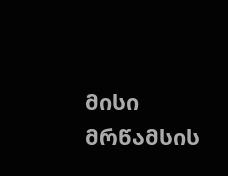მისი მრწამსის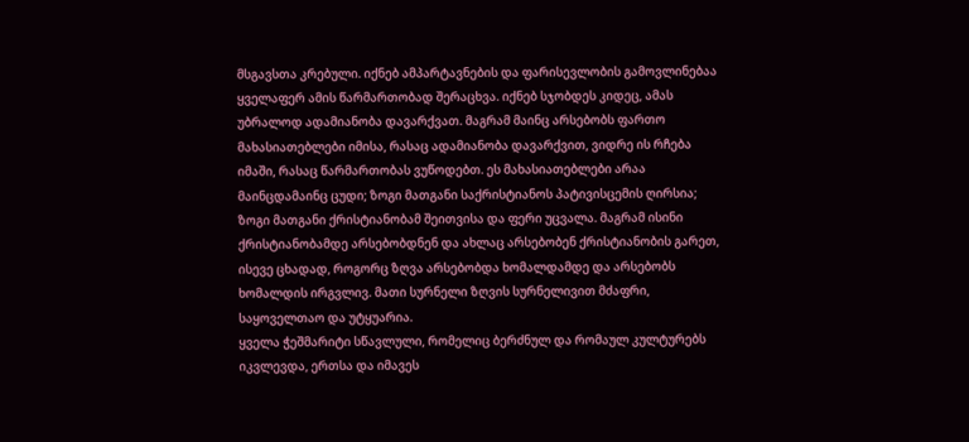მსგავსთა კრებული. იქნებ ამპარტავნების და ფარისევლობის გამოვლინებაა ყველაფერ ამის წარმართობად შერაცხვა. იქნებ სჯობდეს კიდეც, ამას უბრალოდ ადამიანობა დავარქვათ. მაგრამ მაინც არსებობს ფართო მახასიათებლები იმისა, რასაც ადამიანობა დავარქვით, ვიდრე ის რჩება იმაში, რასაც წარმართობას ვუწოდებთ. ეს მახასიათებლები არაა მაინცდამაინც ცუდი; ზოგი მათგანი საქრისტიანოს პატივისცემის ღირსია; ზოგი მათგანი ქრისტიანობამ შეითვისა და ფერი უცვალა. მაგრამ ისინი ქრისტიანობამდე არსებობდნენ და ახლაც არსებობენ ქრისტიანობის გარეთ, ისევე ცხადად, როგორც ზღვა არსებობდა ხომალდამდე და არსებობს ხომალდის ირგვლივ. მათი სურნელი ზღვის სურნელივით მძაფრი, საყოველთაო და უტყუარია.
ყველა ჭეშმარიტი სწავლული, რომელიც ბერძნულ და რომაულ კულტურებს იკვლევდა, ერთსა და იმავეს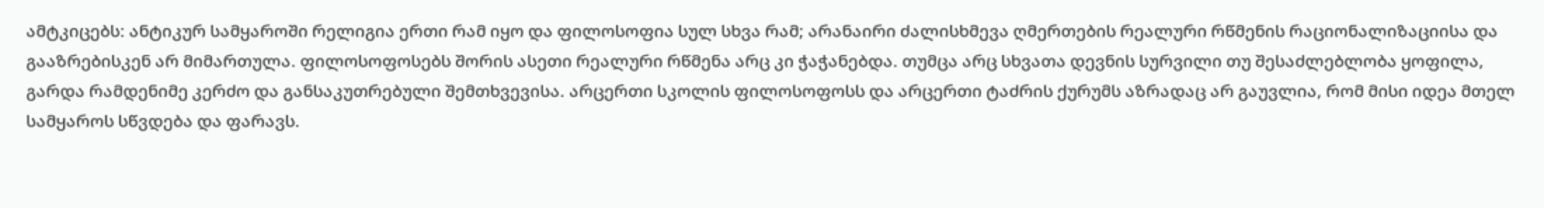ამტკიცებს: ანტიკურ სამყაროში რელიგია ერთი რამ იყო და ფილოსოფია სულ სხვა რამ; არანაირი ძალისხმევა ღმერთების რეალური რწმენის რაციონალიზაციისა და გააზრებისკენ არ მიმართულა. ფილოსოფოსებს შორის ასეთი რეალური რწმენა არც კი ჭაჭანებდა. თუმცა არც სხვათა დევნის სურვილი თუ შესაძლებლობა ყოფილა, გარდა რამდენიმე კერძო და განსაკუთრებული შემთხვევისა. არცერთი სკოლის ფილოსოფოსს და არცერთი ტაძრის ქურუმს აზრადაც არ გაუვლია, რომ მისი იდეა მთელ სამყაროს სწვდება და ფარავს.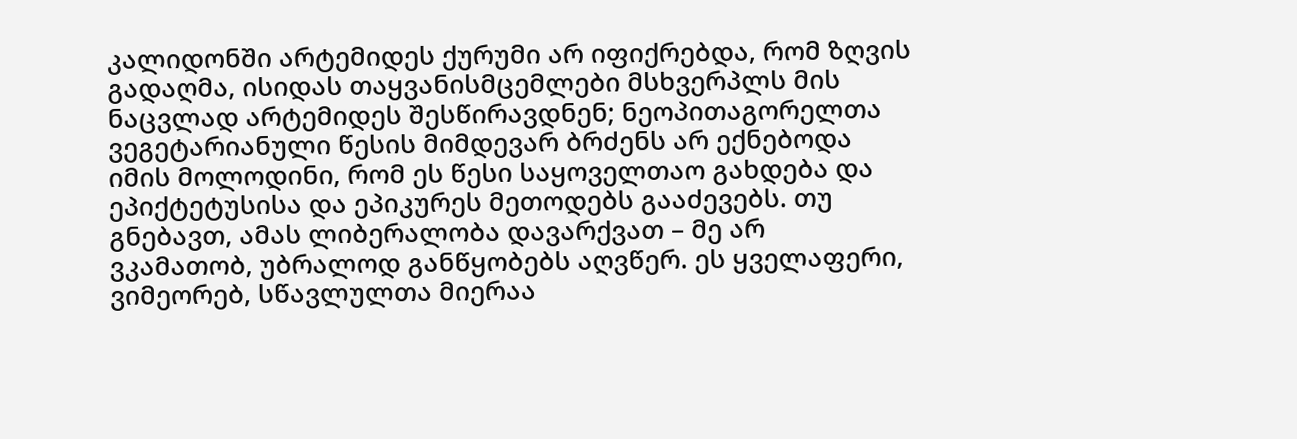კალიდონში არტემიდეს ქურუმი არ იფიქრებდა, რომ ზღვის გადაღმა, ისიდას თაყვანისმცემლები მსხვერპლს მის ნაცვლად არტემიდეს შესწირავდნენ; ნეოპითაგორელთა ვეგეტარიანული წესის მიმდევარ ბრძენს არ ექნებოდა იმის მოლოდინი, რომ ეს წესი საყოველთაო გახდება და ეპიქტეტუსისა და ეპიკურეს მეთოდებს გააძევებს. თუ გნებავთ, ამას ლიბერალობა დავარქვათ – მე არ ვკამათობ, უბრალოდ განწყობებს აღვწერ. ეს ყველაფერი, ვიმეორებ, სწავლულთა მიერაა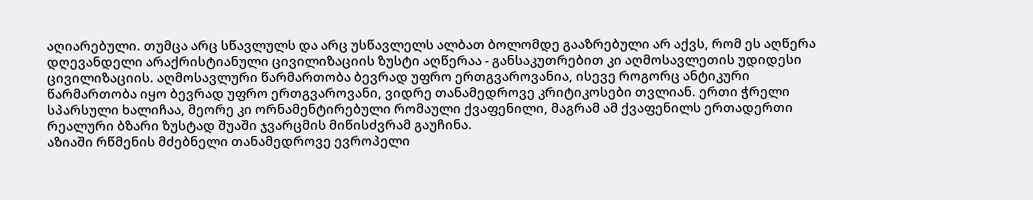აღიარებული. თუმცა არც სწავლულს და არც უსწავლელს ალბათ ბოლომდე გააზრებული არ აქვს, რომ ეს აღწერა დღევანდელი არაქრისტიანული ცივილიზაციის ზუსტი აღწერაა - განსაკუთრებით კი აღმოსავლეთის უდიდესი ცივილიზაციის. აღმოსავლური წარმართობა ბევრად უფრო ერთგვაროვანია, ისევე როგორც ანტიკური წარმართობა იყო ბევრად უფრო ერთგვაროვანი, ვიდრე თანამედროვე კრიტიკოსები თვლიან. ერთი ჭრელი სპარსული ხალიჩაა, მეორე კი ორნამენტირებული რომაული ქვაფენილი, მაგრამ ამ ქვაფენილს ერთადერთი რეალური ბზარი ზუსტად შუაში ჯვარცმის მიწისძვრამ გაუჩინა.
აზიაში რწმენის მძებნელი თანამედროვე ევროპელი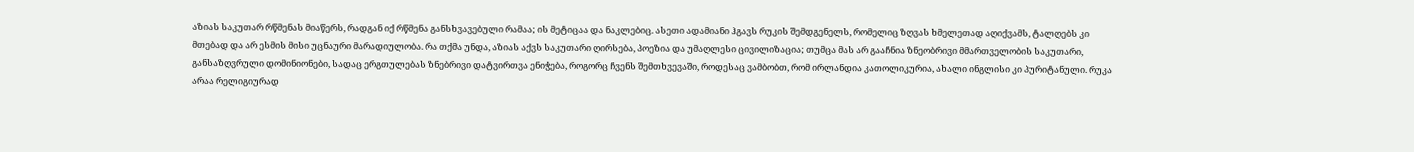აზიას საკუთარ რწმენას მიაწერს, რადგან იქ რწმენა განსხვავებული რამაა; ის მეტიცაა და ნაკლებიც. ასეთი ადამიანი ჰგავს რუკის შემდგენელს, რომელიც ზღვას ხმელეთად აღიქვამს, ტალღებს კი მთებად და არ ესმის მისი უცნაური მარადიულობა. რა თქმა უნდა, აზიას აქვს საკუთარი ღირსება, პოეზია და უმაღლესი ცივილიზაცია; თუმცა მას არ გააჩნია ზნეობრივი მმართველობის საკუთარი, განსაზღვრული დომინიონები, სადაც ერგთულებას ზნებრივი დატვირთვა ენიჭება, როგორც ჩვენს შემთხვევაში, როდესაც ვამბობთ, რომ ირლანდია კათოლიკურია, ახალი ინგლისი კი პურიტანული. რუკა არაა რელიგიურად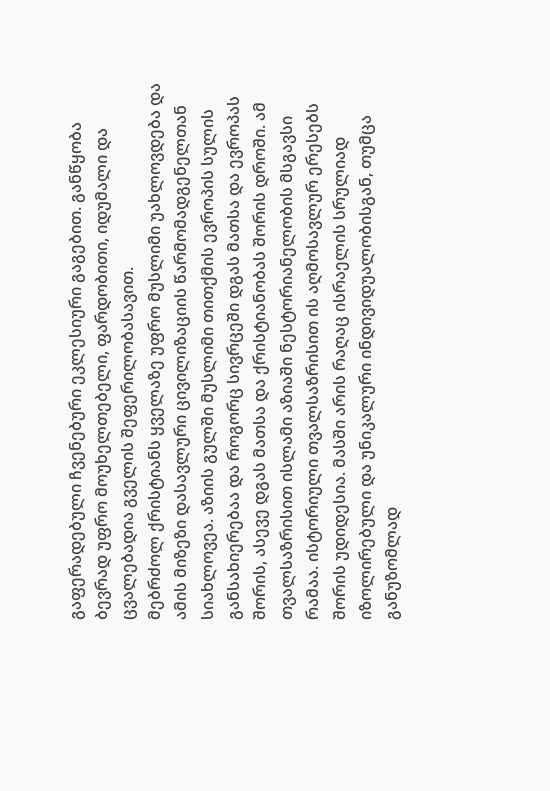გაფერადებული ჩვენებური ეკლესიური გაგებით. განწყობა ბევრად უფრო მოუხელთებელი, ფარდობითი, იდუმალი და ცვალებადია გველის შეფერილობასავით.
მებრძოლ ქრისტიანს ყველაზე უფრო მუსლიმი უახლოვდება და ამის მიზეზი დასავლური ცივილიზაციის წარმომადგენელთან სიახლოვეა. აზიის გულში მუსლიმი თითქმის ევროპის სულის განსახიერებაა და როგორც სივრცეში დგას მათსა და ევროპას შორის, ასევე დგას მათსა და ქრისტიანობას შორის დროში. ამ თვალსაზრისით ისლამი აზიაში ნესტორიანელობის მსგავსი რამაა. ისტორიული თვალსაზრისით ის აღმოსავლურ ერესებს შორის უდიდესია. მასში არის რაღაც ისრაელის სრულიად იზოლირებული და უნიკალური ინდივიდუალობისგან, თუმცა განუზომლად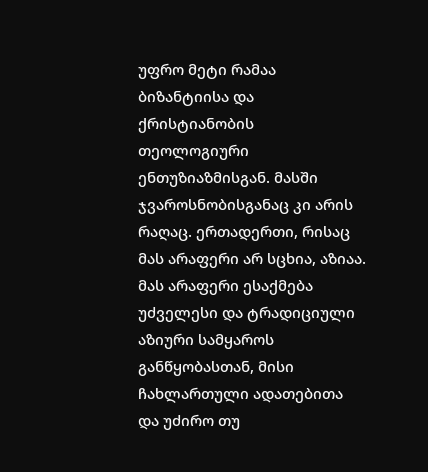უფრო მეტი რამაა ბიზანტიისა და ქრისტიანობის თეოლოგიური ენთუზიაზმისგან. მასში ჯვაროსნობისგანაც კი არის რაღაც. ერთადერთი, რისაც მას არაფერი არ სცხია, აზიაა. მას არაფერი ესაქმება უძველესი და ტრადიციული აზიური სამყაროს განწყობასთან, მისი ჩახლართული ადათებითა და უძირო თუ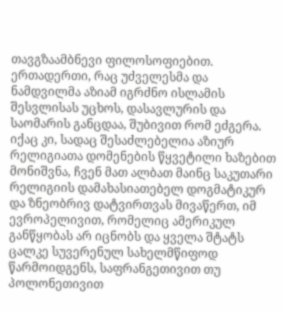თავგზაამბნევი ფილოსოფიებით. ერთადერთი, რაც უძველესმა და ნამდვილმა აზიამ იგრძნო ისლამის შესვლისას უცხოს, დასავლურის და საომარის განცდაა, შუბივით რომ ეძგერა.
იქაც კი, სადაც შესაძლებელია აზიურ რელიგიათა დომენების წყვეტილი ხაზებით მონიშვნა, ჩვენ მათ ალბათ მაინც საკუთარი რელიგიის დამახასიათებელ დოგმატიკურ და ზნეობრივ დატვირთვას მივაწერთ, იმ ევროპელივით, რომელიც ამერიკულ განწყობას არ იცნობს და ყველა შტატს ცალკე სუვერენულ სახელმწიფოდ წარმოიდგენს, საფრანგეთივით თუ პოლონეთივით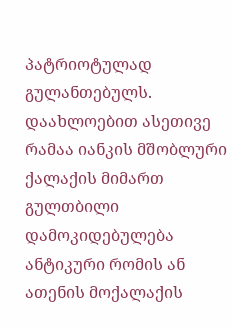პატრიოტულად გულანთებულს. დაახლოებით ასეთივე რამაა იანკის მშობლური ქალაქის მიმართ გულთბილი დამოკიდებულება ანტიკური რომის ან ათენის მოქალაქის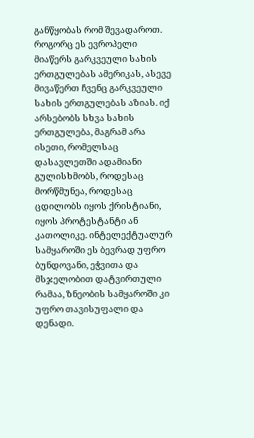განწყობას რომ შევადაროთ. როგორც ეს ევროპელი მიაწერს გარკვეული სახის ერთგულებას ამერიკას, ასევე მივაწერთ ჩვენც გარკვეული სახის ერთგულებას აზიას. იქ არსებობს სხვა სახის ერთგულება, მაგრამ არა ისეთი, რომელსაც დასავლეთში ადამიანი გულისხმობს, როდესაც მორწმუნეა, როდესაც ცდილობს იყოს ქრისტიანი, იყოს პროტესტანტი ან კათოლიკე. ინტელექტუალურ სამყაროში ეს ბევრად უფრო ბუნდოვანი, ეჭვითა და მსჯელობით დატვირთული რამაა, ზნეობის სამყაროში კი უფრო თავისუფალი და დენადი.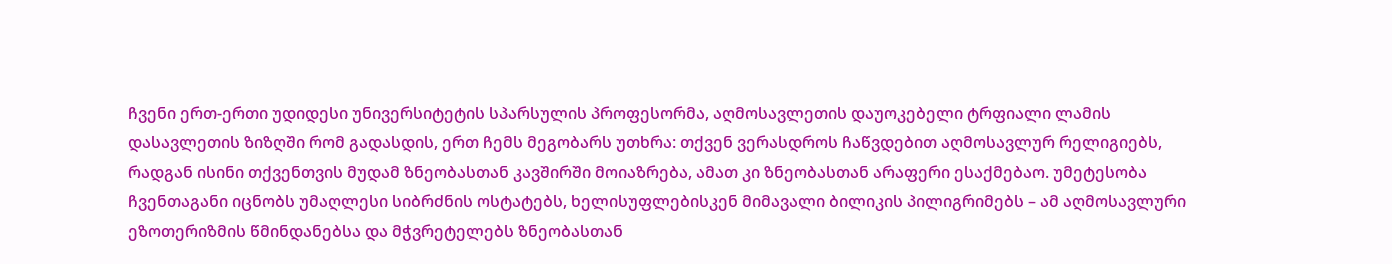ჩვენი ერთ-ერთი უდიდესი უნივერსიტეტის სპარსულის პროფესორმა, აღმოსავლეთის დაუოკებელი ტრფიალი ლამის დასავლეთის ზიზღში რომ გადასდის, ერთ ჩემს მეგობარს უთხრა: თქვენ ვერასდროს ჩაწვდებით აღმოსავლურ რელიგიებს, რადგან ისინი თქვენთვის მუდამ ზნეობასთან კავშირში მოიაზრება, ამათ კი ზნეობასთან არაფერი ესაქმებაო. უმეტესობა ჩვენთაგანი იცნობს უმაღლესი სიბრძნის ოსტატებს, ხელისუფლებისკენ მიმავალი ბილიკის პილიგრიმებს – ამ აღმოსავლური ეზოთერიზმის წმინდანებსა და მჭვრეტელებს ზნეობასთან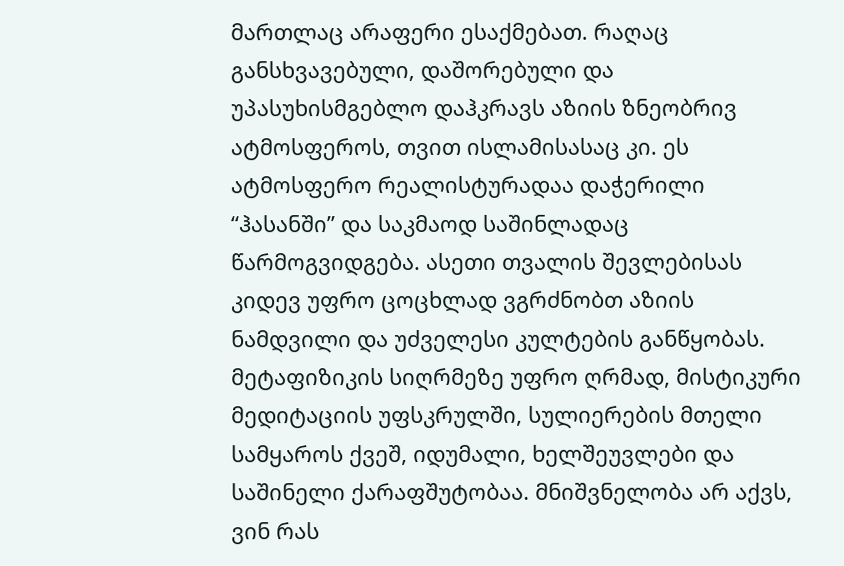მართლაც არაფერი ესაქმებათ. რაღაც განსხვავებული, დაშორებული და უპასუხისმგებლო დაჰკრავს აზიის ზნეობრივ ატმოსფეროს, თვით ისლამისასაც კი. ეს ატმოსფერო რეალისტურადაა დაჭერილი “ჰასანში” და საკმაოდ საშინლადაც წარმოგვიდგება. ასეთი თვალის შევლებისას კიდევ უფრო ცოცხლად ვგრძნობთ აზიის ნამდვილი და უძველესი კულტების განწყობას. მეტაფიზიკის სიღრმეზე უფრო ღრმად, მისტიკური მედიტაციის უფსკრულში, სულიერების მთელი სამყაროს ქვეშ, იდუმალი, ხელშეუვლები და საშინელი ქარაფშუტობაა. მნიშვნელობა არ აქვს, ვინ რას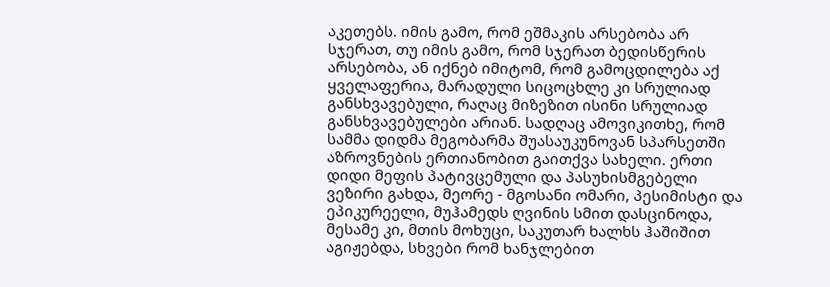აკეთებს. იმის გამო, რომ ეშმაკის არსებობა არ სჯერათ, თუ იმის გამო, რომ სჯერათ ბედისწერის არსებობა, ან იქნებ იმიტომ, რომ გამოცდილება აქ ყველაფერია, მარადული სიცოცხლე კი სრულიად განსხვავებული, რაღაც მიზეზით ისინი სრულიად განსხვავებულები არიან. სადღაც ამოვიკითხე, რომ სამმა დიდმა მეგობარმა შუასაუკუნოვან სპარსეთში აზროვნების ერთიანობით გაითქვა სახელი. ერთი დიდი მეფის პატივცემული და პასუხისმგებელი ვეზირი გახდა, მეორე - მგოსანი ომარი, პესიმისტი და ეპიკურეელი, მუჰამედს ღვინის სმით დასცინოდა, მესამე კი, მთის მოხუცი, საკუთარ ხალხს ჰაშიშით აგიჟებდა, სხვები რომ ხანჯლებით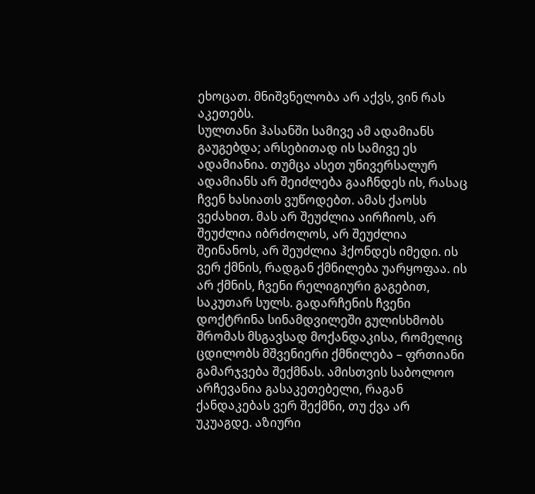ეხოცათ. მნიშვნელობა არ აქვს, ვინ რას აკეთებს.
სულთანი ჰასანში სამივე ამ ადამიანს გაუგებდა; არსებითად ის სამივე ეს ადამიანია. თუმცა ასეთ უნივერსალურ ადამიანს არ შეიძლება გააჩნდეს ის, რასაც ჩვენ ხასიათს ვუწოდებთ. ამას ქაოსს ვეძახით. მას არ შეუძლია აირჩიოს, არ შეუძლია იბრძოლოს, არ შეუძლია შეინანოს, არ შეუძლია ჰქონდეს იმედი. ის ვერ ქმნის, რადგან ქმნილება უარყოფაა. ის არ ქმნის, ჩვენი რელიგიური გაგებით, საკუთარ სულს. გადარჩენის ჩვენი დოქტრინა სინამდვილეში გულისხმობს შრომას მსგავსად მოქანდაკისა, რომელიც ცდილობს მშვენიერი ქმნილება – ფრთიანი გამარჯვება შექმნას. ამისთვის საბოლოო არჩევანია გასაკეთებელი, რაგან ქანდაკებას ვერ შექმნი, თუ ქვა არ უკუაგდე. აზიური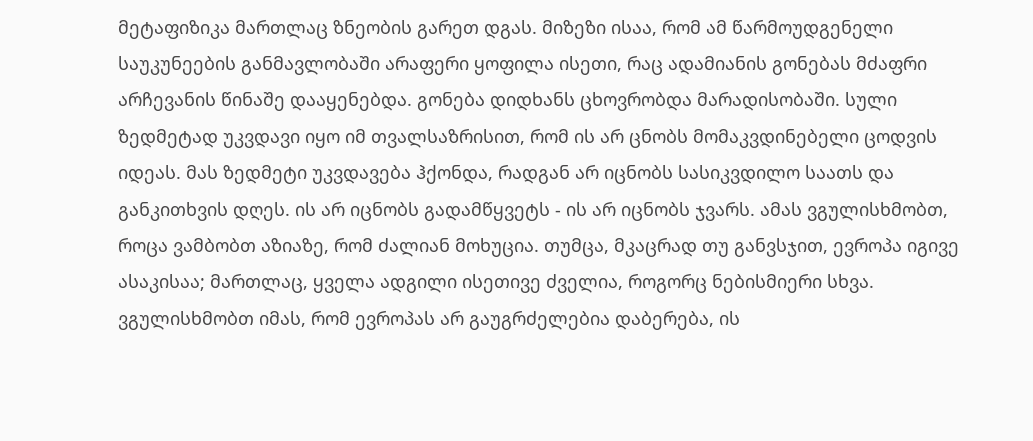მეტაფიზიკა მართლაც ზნეობის გარეთ დგას. მიზეზი ისაა, რომ ამ წარმოუდგენელი საუკუნეების განმავლობაში არაფერი ყოფილა ისეთი, რაც ადამიანის გონებას მძაფრი არჩევანის წინაშე დააყენებდა. გონება დიდხანს ცხოვრობდა მარადისობაში. სული ზედმეტად უკვდავი იყო იმ თვალსაზრისით, რომ ის არ ცნობს მომაკვდინებელი ცოდვის იდეას. მას ზედმეტი უკვდავება ჰქონდა, რადგან არ იცნობს სასიკვდილო საათს და განკითხვის დღეს. ის არ იცნობს გადამწყვეტს - ის არ იცნობს ჯვარს. ამას ვგულისხმობთ, როცა ვამბობთ აზიაზე, რომ ძალიან მოხუცია. თუმცა, მკაცრად თუ განვსჯით, ევროპა იგივე ასაკისაა; მართლაც, ყველა ადგილი ისეთივე ძველია, როგორც ნებისმიერი სხვა. ვგულისხმობთ იმას, რომ ევროპას არ გაუგრძელებია დაბერება, ის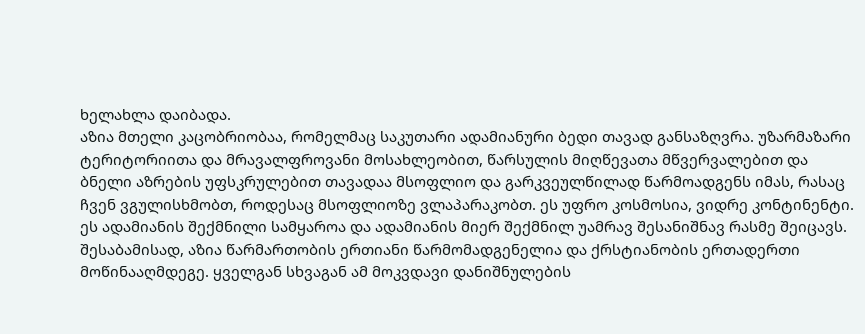ხელახლა დაიბადა.
აზია მთელი კაცობრიობაა, რომელმაც საკუთარი ადამიანური ბედი თავად განსაზღვრა. უზარმაზარი ტერიტორიითა და მრავალფროვანი მოსახლეობით, წარსულის მიღწევათა მწვერვალებით და ბნელი აზრების უფსკრულებით თავადაა მსოფლიო და გარკვეულწილად წარმოადგენს იმას, რასაც ჩვენ ვგულისხმობთ, როდესაც მსოფლიოზე ვლაპარაკობთ. ეს უფრო კოსმოსია, ვიდრე კონტინენტი. ეს ადამიანის შექმნილი სამყაროა და ადამიანის მიერ შექმნილ უამრავ შესანიშნავ რასმე შეიცავს. შესაბამისად, აზია წარმართობის ერთიანი წარმომადგენელია და ქრსტიანობის ერთადერთი მოწინააღმდეგე. ყველგან სხვაგან ამ მოკვდავი დანიშნულების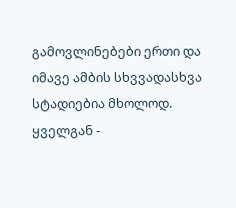გამოვლინებები ერთი და იმავე ამბის სხვვადასხვა სტადიებია მხოლოდ. ყველგან -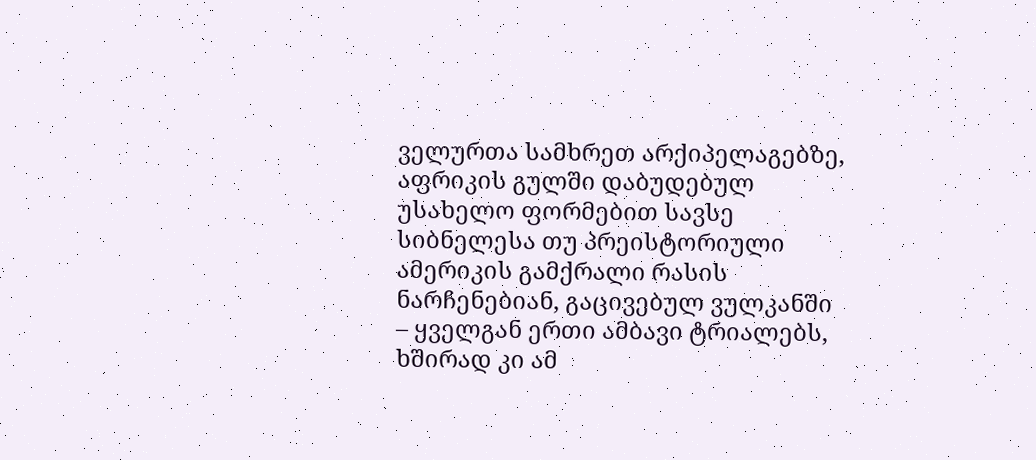ველურთა სამხრეთ არქიპელაგებზე, აფრიკის გულში დაბუდებულ უსახელო ფორმებით სავსე სიბნელესა თუ პრეისტორიული ამერიკის გამქრალი რასის ნარჩენებიან, გაცივებულ ვულკანში – ყველგან ერთი ამბავი ტრიალებს, ხშირად კი ამ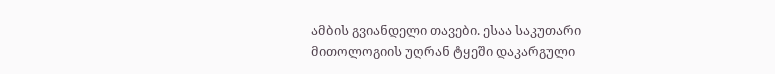ამბის გვიანდელი თავები. ესაა საკუთარი მითოლოგიის უღრან ტყეში დაკარგული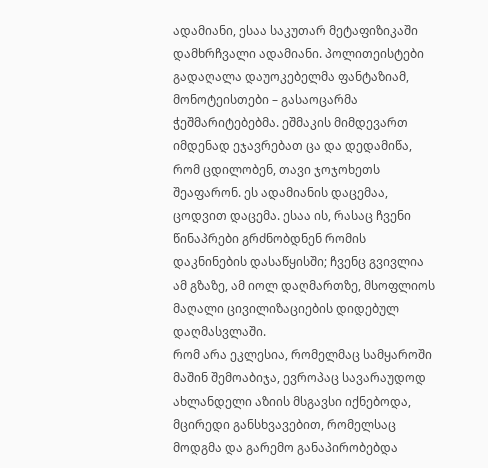ადამიანი, ესაა საკუთარ მეტაფიზიკაში დამხრჩვალი ადამიანი. პოლითეისტები გადაღალა დაუოკებელმა ფანტაზიამ, მონოტეისთები – გასაოცარმა ჭეშმარიტებებმა. ეშმაკის მიმდევართ იმდენად ეჯავრებათ ცა და დედამიწა, რომ ცდილობენ, თავი ჯოჯოხეთს შეაფარონ. ეს ადამიანის დაცემაა, ცოდვით დაცემა. ესაა ის, რასაც ჩვენი წინაპრები გრძნობდნენ რომის დაკნინების დასაწყისში; ჩვენც გვივლია ამ გზაზე, ამ იოლ დაღმართზე, მსოფლიოს მაღალი ცივილიზაციების დიდებულ დაღმასვლაში.
რომ არა ეკლესია, რომელმაც სამყაროში მაშინ შემოაბიჯა, ევროპაც სავარაუდოდ ახლანდელი აზიის მსგავსი იქნებოდა, მცირედი განსხვავებით, რომელსაც მოდგმა და გარემო განაპირობებდა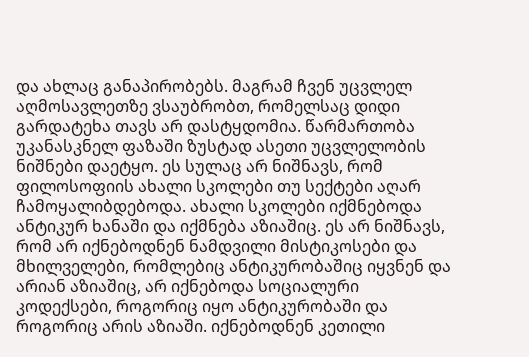და ახლაც განაპირობებს. მაგრამ ჩვენ უცვლელ აღმოსავლეთზე ვსაუბრობთ, რომელსაც დიდი გარდატეხა თავს არ დასტყდომია. წარმართობა უკანასკნელ ფაზაში ზუსტად ასეთი უცვლელობის ნიშნები დაეტყო. ეს სულაც არ ნიშნავს, რომ ფილოსოფიის ახალი სკოლები თუ სექტები აღარ ჩამოყალიბდებოდა. ახალი სკოლები იქმნებოდა ანტიკურ ხანაში და იქმნება აზიაშიც. ეს არ ნიშნავს, რომ არ იქნებოდნენ ნამდვილი მისტიკოსები და მხილველები, რომლებიც ანტიკურობაშიც იყვნენ და არიან აზიაშიც, არ იქნებოდა სოციალური კოდექსები, როგორიც იყო ანტიკურობაში და როგორიც არის აზიაში. იქნებოდნენ კეთილი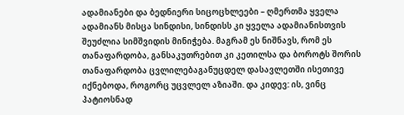ადამიანები და ბედნიერი სიცოცხლეები – ღმერთმა ყველა ადამიანს მისცა სინდისი, სინდისს კი ყველა ადამიანისთვის შეუძლია სიმშვიდის მინიჭება. მაგრამ ეს ნიშნავს, რომ ეს თანაფარდობა, განსაკუთრებით კი კეთილსა და ბოროტს შორის თანაფარდობა ცვლილებაგანუცდელ დასავლეთში ისეთივე იქნებოდა, როგორც უცვლელ აზიაში. და კიდევ: ის, ვინც პატიოსნად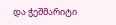და ჭეშმარიტი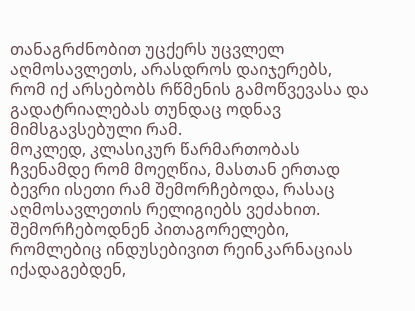თანაგრძნობით უცქერს უცვლელ აღმოსავლეთს, არასდროს დაიჯერებს, რომ იქ არსებობს რწმენის გამოწვევასა და გადატრიალებას თუნდაც ოდნავ მიმსგავსებული რამ.
მოკლედ, კლასიკურ წარმართობას ჩვენამდე რომ მოეღწია, მასთან ერთად ბევრი ისეთი რამ შემორჩებოდა, რასაც აღმოსავლეთის რელიგიებს ვეძახით. შემორჩებოდნენ პითაგორელები, რომლებიც ინდუსებივით რეინკარნაციას იქადაგებდენ,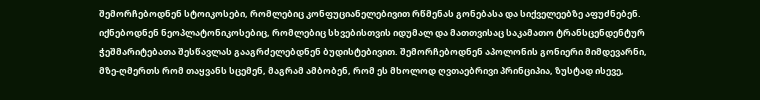შემორჩებოდნენ სტოიკოსები, რომლებიც კონფუციანელებივით რწმენას გონებასა და სიქველეებზე აფუძნებენ. იქნებოდნენ ნეოპლატონიკოსებიც, რომლებიც სხვებისთვის იდუმალ და მათთვისაც საკამათო ტრანსცენდენტურ ჭეშმარიტებათა შესწავლას გააგრძელებდნენ ბუდისტებივით. შემორჩებოდნენ აპოლონის გონიერი მიმდევარნი, მზე-ღმერთს რომ თაყვანს სცემენ, მაგრამ ამბობენ, რომ ეს მხოლოდ ღვთაებრივი პრინციპია, ზუსტად ისევე,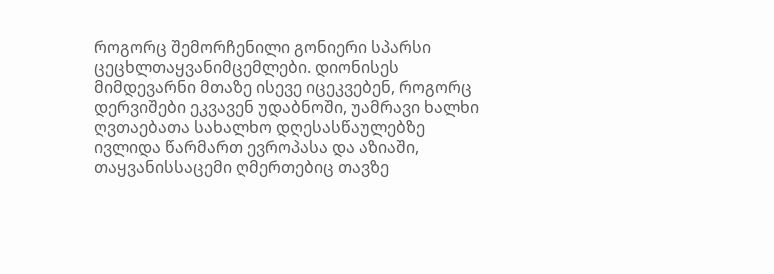როგორც შემორჩენილი გონიერი სპარსი ცეცხლთაყვანიმცემლები. დიონისეს მიმდევარნი მთაზე ისევე იცეკვებენ, როგორც დერვიშები ეკვავენ უდაბნოში, უამრავი ხალხი ღვთაებათა სახალხო დღესასწაულებზე ივლიდა წარმართ ევროპასა და აზიაში, თაყვანისსაცემი ღმერთებიც თავზე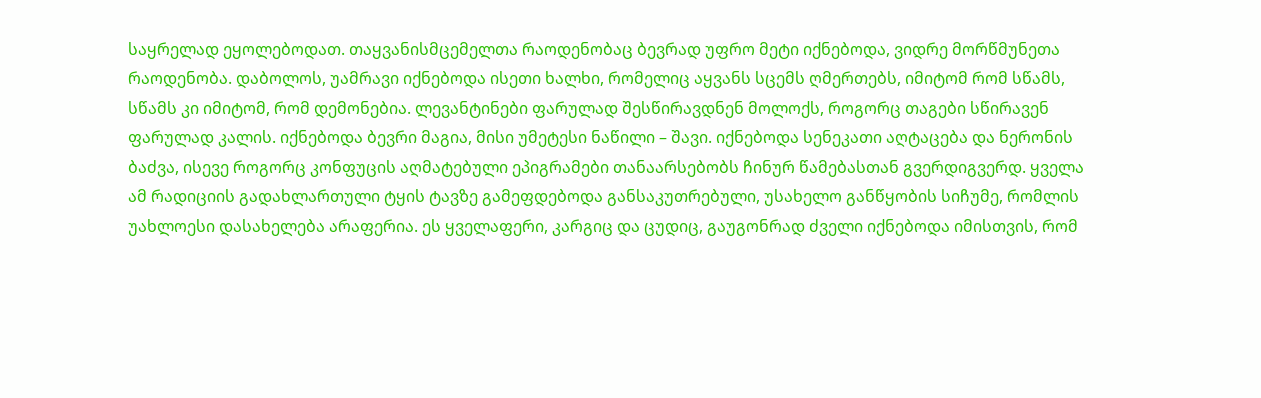საყრელად ეყოლებოდათ. თაყვანისმცემელთა რაოდენობაც ბევრად უფრო მეტი იქნებოდა, ვიდრე მორწმუნეთა რაოდენობა. დაბოლოს, უამრავი იქნებოდა ისეთი ხალხი, რომელიც აყვანს სცემს ღმერთებს, იმიტომ რომ სწამს, სწამს კი იმიტომ, რომ დემონებია. ლევანტინები ფარულად შესწირავდნენ მოლოქს, როგორც თაგები სწირავენ ფარულად კალის. იქნებოდა ბევრი მაგია, მისი უმეტესი ნაწილი – შავი. იქნებოდა სენეკათი აღტაცება და ნერონის ბაძვა, ისევე როგორც კონფუცის აღმატებული ეპიგრამები თანაარსებობს ჩინურ წამებასთან გვერდიგვერდ. ყველა ამ რადიციის გადახლართული ტყის ტავზე გამეფდებოდა განსაკუთრებული, უსახელო განწყობის სიჩუმე, რომლის უახლოესი დასახელება არაფერია. ეს ყველაფერი, კარგიც და ცუდიც, გაუგონრად ძველი იქნებოდა იმისთვის, რომ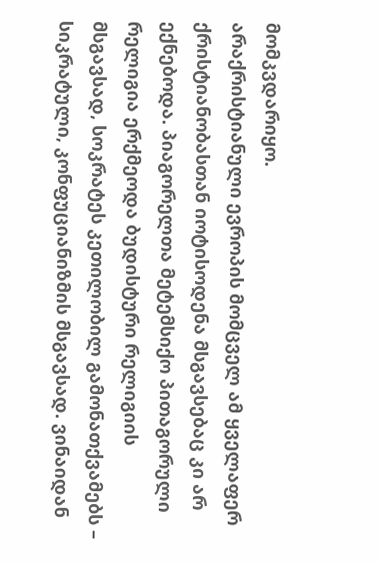მომკვდარიყო.
არაქრისტიანული ევროპის მომცველ ამ ყველაფერ ქრისტიანობასთან იოტისოდენა მსგავსებაც კი არ ექნებოდა. პიაგორელთა მეტემსიქო პითაგორული რელიგია ერქმეოდა ბუდისტური რელიგიის მსგავსად, სოკრატეს კეთილობილ გამონათქვამებს – სიკრატული, კონფუციანიზმის მსგავსად. ვინაიდან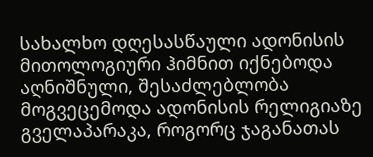სახალხო დღესასწაული ადონისის მითოლოგიური ჰიმნით იქნებოდა აღნიშნული, შესაძლებლობა მოგვეცემოდა ადონისის რელიგიაზე გველაპარაკა, როგორც ჯაგანათას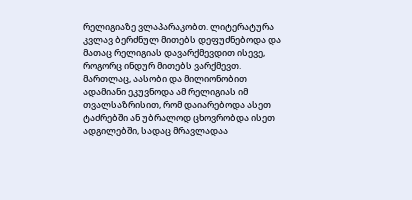რელიგიაზე ვლაპარაკობთ. ლიტერატურა კვლავ ბერძნულ მითებს დეფუძნებოდა და მათაც რელიგიას დავარქმევდით ისევე, როგორც ინდურ მითებს ვარქმევთ. მართლაც, აასობი და მილიონობით ადამიანი ეკუვნოდა ამ რელიგიას იმ თვალსაზრისით, რომ დაიარებოდა ასეთ ტაძრებში ან უბრალოდ ცხოვრობდა ისეთ ადგილებში, სადაც მრავლადაა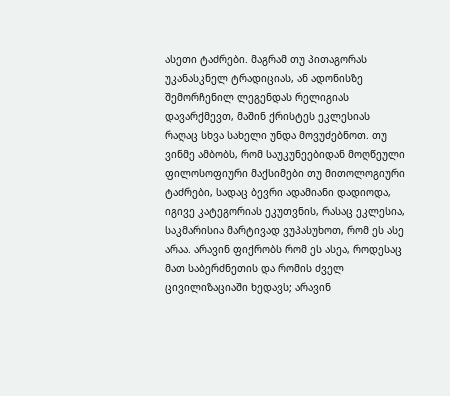ასეთი ტაძრები. მაგრამ თუ პითაგორას უკანასკნელ ტრადიციას, ან ადონისზე შემორჩენილ ლეგენდას რელიგიას დავარქმევთ, მაშინ ქრისტეს ეკლესიას რაღაც სხვა სახელი უნდა მოვუძებნოთ. თუ ვინმე ამბობს, რომ საუკუნეებიდან მოღწეული ფილოსოფიური მაქსიმები თუ მითოლოგიური ტაძრები, სადაც ბევრი ადამიანი დადიოდა, იგივე კატეგორიას ეკუთვნის, რასაც ეკლესია, საკმარისია მარტივად ვუპასუხოთ, რომ ეს ასე არაა. არავინ ფიქრობს რომ ეს ასეა, როდესაც მათ საბერძნეთის და რომის ძველ ცივილიზაციაში ხედავს; არავინ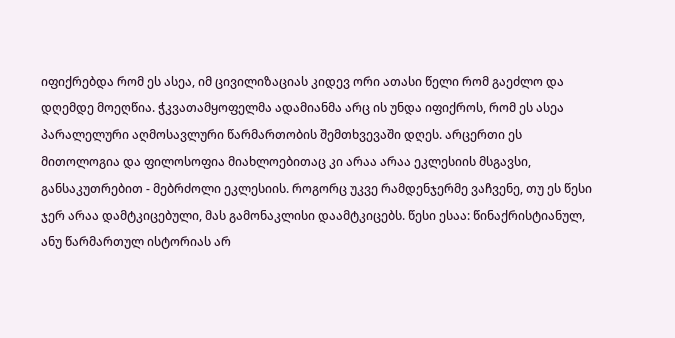იფიქრებდა რომ ეს ასეა, იმ ცივილიზაციას კიდევ ორი ათასი წელი რომ გაეძლო და დღემდე მოეღწია. ჭკვათამყოფელმა ადამიანმა არც ის უნდა იფიქროს, რომ ეს ასეა პარალელური აღმოსავლური წარმართობის შემთხვევაში დღეს. არცერთი ეს მითოლოგია და ფილოსოფია მიახლოებითაც კი არაა არაა ეკლესიის მსგავსი, განსაკუთრებით - მებრძოლი ეკლესიის. როგორც უკვე რამდენჯერმე ვაჩვენე, თუ ეს წესი ჯერ არაა დამტკიცებული, მას გამონაკლისი დაამტკიცებს. წესი ესაა: წინაქრისტიანულ, ანუ წარმართულ ისტორიას არ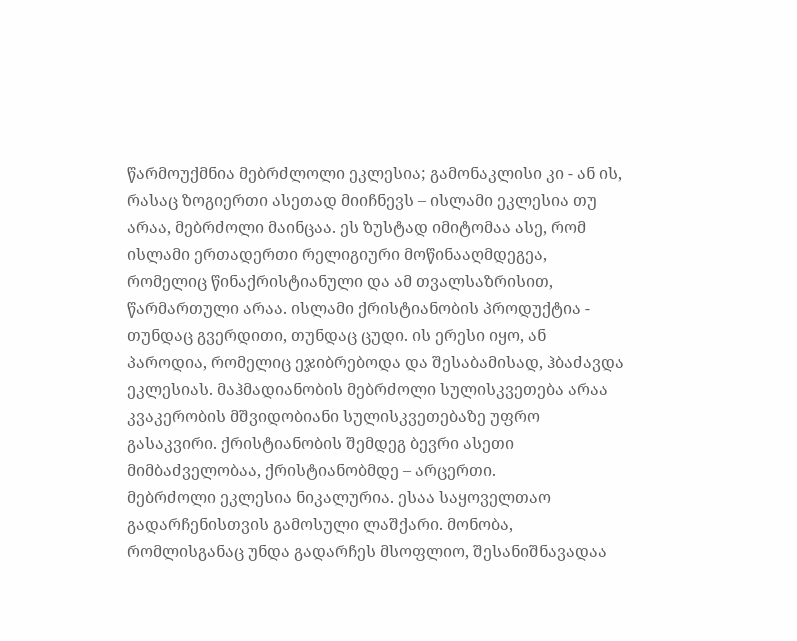წარმოუქმნია მებრძლოლი ეკლესია; გამონაკლისი კი - ან ის, რასაც ზოგიერთი ასეთად მიიჩნევს – ისლამი ეკლესია თუ არაა, მებრძოლი მაინცაა. ეს ზუსტად იმიტომაა ასე, რომ ისლამი ერთადერთი რელიგიური მოწინააღმდეგეა, რომელიც წინაქრისტიანული და ამ თვალსაზრისით, წარმართული არაა. ისლამი ქრისტიანობის პროდუქტია - თუნდაც გვერდითი, თუნდაც ცუდი. ის ერესი იყო, ან პაროდია, რომელიც ეჯიბრებოდა და შესაბამისად, ჰბაძავდა ეკლესიას. მაჰმადიანობის მებრძოლი სულისკვეთება არაა კვაკერობის მშვიდობიანი სულისკვეთებაზე უფრო გასაკვირი. ქრისტიანობის შემდეგ ბევრი ასეთი მიმბაძველობაა, ქრისტიანობმდე – არცერთი.
მებრძოლი ეკლესია ნიკალურია. ესაა საყოველთაო გადარჩენისთვის გამოსული ლაშქარი. მონობა, რომლისგანაც უნდა გადარჩეს მსოფლიო, შესანიშნავადაა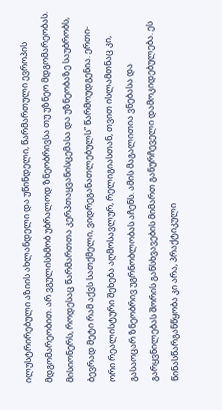ილუსტრირებული აზიის ახლანდელი და უწინდელი, წარმართული ევროპის მდგომარეობით. არ ვგულისხმობ უბრალოდ ზნეობრივსა თუ უზნეო მდგომარეობას. მისიონერს, როდესაც წარმართთა კერპთაყვანისცემასა და უზნეობაზე საუბრობს, ბევრად მეტი რამ აქვს სათქმელი, ვიდრეგანათლებულს” წარმოუდგენია. ერთი-ორი რეალისტური შეხება აღმოსავლურ, რელიგიასთან, თვით ისლამთნაც კი, გასაოცარ ზნეობრივ უგრნობლობას აჩენს. ამის მაგალითია ვნებასა და გარყვნილებას შორის განსხვავების მიმართ განურჩეველი დამოკიდებულება. ეს წინასწარგანწყობა კი არა, პრაქტიკული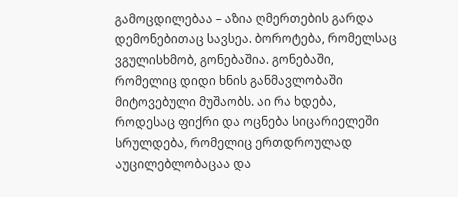გამოცდილებაა – აზია ღმერთების გარდა დემონებითაც სავსეა. ბოროტება, რომელსაც ვგულისხმობ, გონებაშია. გონებაში, რომელიც დიდი ხნის განმავლობაში მიტოვებული მუშაობს. აი რა ხდება, როდესაც ფიქრი და ოცნება სიცარიელეში სრულდება, რომელიც ერთდროულად აუცილებლობაცაა და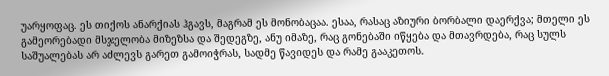უარყოფაც. ეს თიქოს ანარქიას ჰგავს, მაგრამ ეს მონობაცაა. ესაა, რასაც აზიური ბორბალი დაერქვა; მთელი ეს გამეორებადი მსჯელობა მიზეზსა და შედეგზე, ანუ იმაზე, რაც გონებაში იწყება და მთავრდება, რაც სულს საშუალებას არ აძლევს გარეთ გამოიჭრას, სადმე წავიდეს და რამე გააკეთოს.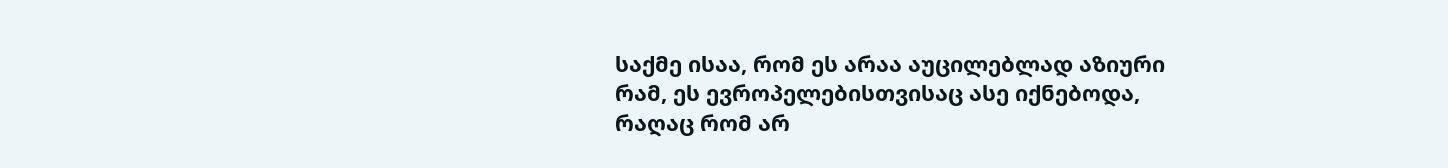საქმე ისაა, რომ ეს არაა აუცილებლად აზიური რამ, ეს ევროპელებისთვისაც ასე იქნებოდა, რაღაც რომ არ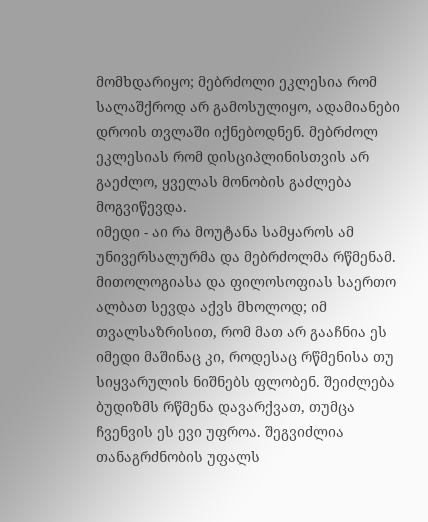მომხდარიყო; მებრძოლი ეკლესია რომ სალაშქროდ არ გამოსულიყო, ადამიანები დროის თვლაში იქნებოდნენ. მებრძოლ ეკლესიას რომ დისციპლინისთვის არ გაეძლო, ყველას მონობის გაძლება მოგვიწევდა.
იმედი - აი რა მოუტანა სამყაროს ამ უნივერსალურმა და მებრძოლმა რწმენამ. მითოლოგიასა და ფილოსოფიას საერთო ალბათ სევდა აქვს მხოლოდ; იმ თვალსაზრისით, რომ მათ არ გააჩნია ეს იმედი მაშინაც კი, როდესაც რწმენისა თუ სიყვარულის ნიშნებს ფლობენ. შეიძლება ბუდიზმს რწმენა დავარქვათ, თუმცა ჩვენვის ეს ევი უფროა. შეგვიძლია თანაგრძნობის უფალს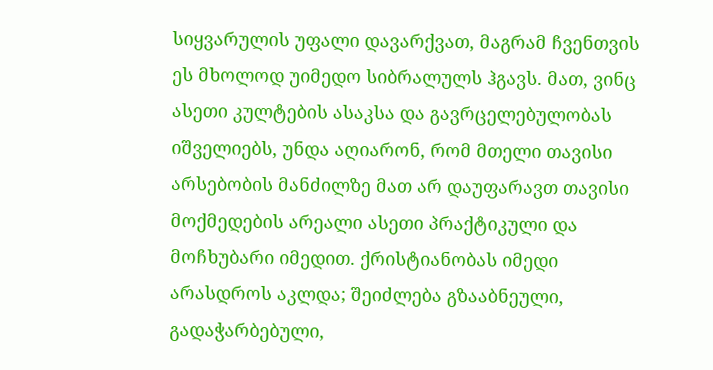სიყვარულის უფალი დავარქვათ, მაგრამ ჩვენთვის ეს მხოლოდ უიმედო სიბრალულს ჰგავს. მათ, ვინც ასეთი კულტების ასაკსა და გავრცელებულობას იშველიებს, უნდა აღიარონ, რომ მთელი თავისი არსებობის მანძილზე მათ არ დაუფარავთ თავისი მოქმედების არეალი ასეთი პრაქტიკული და მოჩხუბარი იმედით. ქრისტიანობას იმედი არასდროს აკლდა; შეიძლება გზააბნეული, გადაჭარბებული,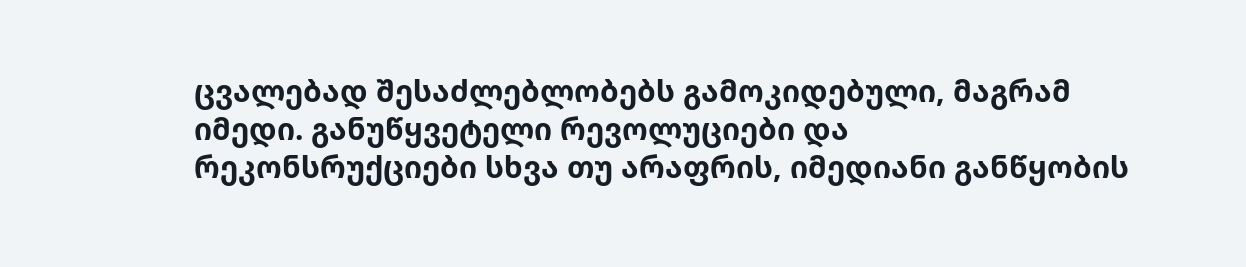ცვალებად შესაძლებლობებს გამოკიდებული, მაგრამ იმედი. განუწყვეტელი რევოლუციები და რეკონსრუქციები სხვა თუ არაფრის, იმედიანი განწყობის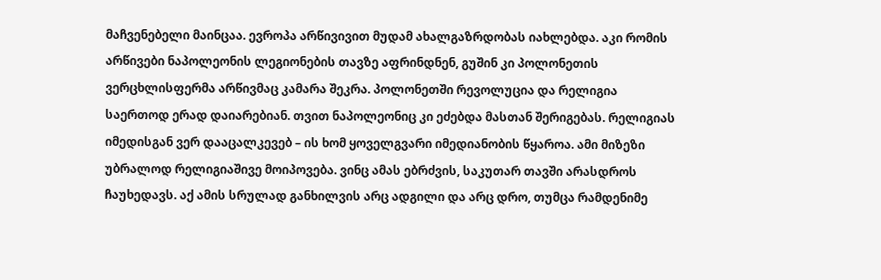მაჩვენებელი მაინცაა. ევროპა არწივივით მუდამ ახალგაზრდობას იახლებდა. აკი რომის არწივები ნაპოლეონის ლეგიონების თავზე აფრინდნენ, გუშინ კი პოლონეთის ვერცხლისფერმა არწივმაც კამარა შეკრა. პოლონეთში რევოლუცია და რელიგია საერთოდ ერად დაიარებიან. თვით ნაპოლეონიც კი ეძებდა მასთან შერიგებას. რელიგიას იმედისგან ვერ დააცალკევებ – ის ხომ ყოველგვარი იმედიანობის წყაროა. ამი მიზეზი უბრალოდ რელიგიაშივე მოიპოვება. ვინც ამას ებრძვის, საკუთარ თავში არასდროს ჩაუხედავს. აქ ამის სრულად განხილვის არც ადგილი და არც დრო, თუმცა რამდენიმე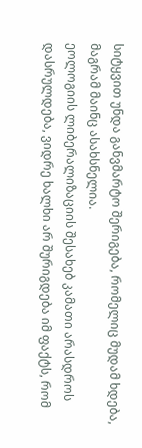სიტყვით უნდა განვმარტო შერიგება, რომელიც მუდამ ხდება, მაგრამ მაინც ასახსნელია.
ეოლოგიის ლიბერალიზაციის შესახებ კამათი არასდროს დასრულდება, ვიდრე ხალხი არ შურიგდება იმ ფაქტს, რომ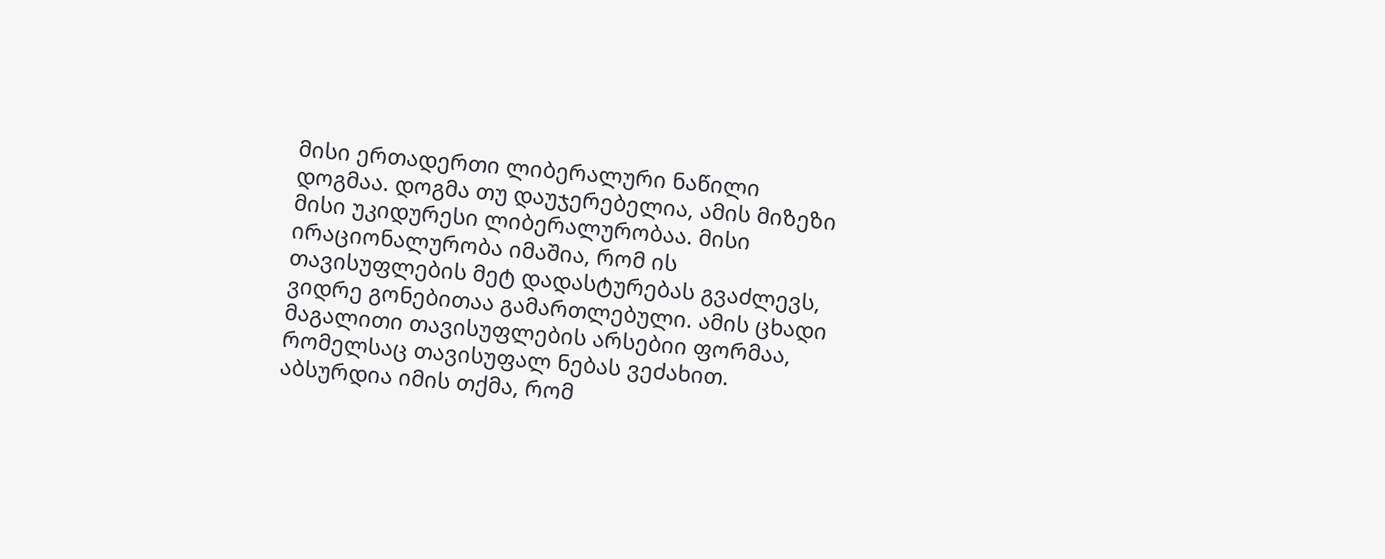მისი ერთადერთი ლიბერალური ნაწილი დოგმაა. დოგმა თუ დაუჯერებელია, ამის მიზეზი მისი უკიდურესი ლიბერალურობაა. მისი ირაციონალურობა იმაშია, რომ ის თავისუფლების მეტ დადასტურებას გვაძლევს, ვიდრე გონებითაა გამართლებული. ამის ცხადი მაგალითი თავისუფლების არსებიი ფორმაა, რომელსაც თავისუფალ ნებას ვეძახით. აბსურდია იმის თქმა, რომ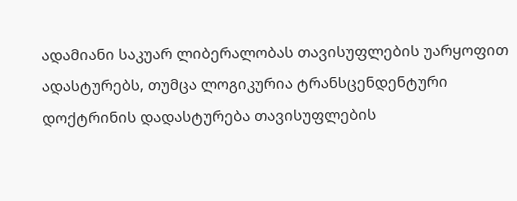ადამიანი საკუარ ლიბერალობას თავისუფლების უარყოფით ადასტურებს, თუმცა ლოგიკურია ტრანსცენდენტური დოქტრინის დადასტურება თავისუფლების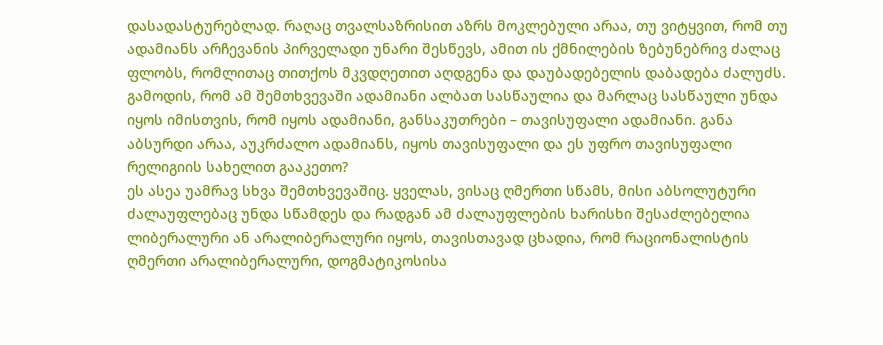დასადასტურებლად. რაღაც თვალსაზრისით აზრს მოკლებული არაა, თუ ვიტყვით, რომ თუ ადამიანს არჩევანის პირველადი უნარი შესწევს, ამით ის ქმნილების ზებუნებრივ ძალაც ფლობს, რომლითაც თითქოს მკვდღეთით აღდგენა და დაუბადებელის დაბადება ძალუძს. გამოდის, რომ ამ შემთხვევაში ადამიანი ალბათ სასწაულია და მარლაც სასწაული უნდა იყოს იმისთვის, რომ იყოს ადამიანი, განსაკუთრები – თავისუფალი ადამიანი. განა აბსურდი არაა, აუკრძალო ადამიანს, იყოს თავისუფალი და ეს უფრო თავისუფალი რელიგიის სახელით გააკეთო?
ეს ასეა უამრავ სხვა შემთხვევაშიც. ყველას, ვისაც ღმერთი სწამს, მისი აბსოლუტური ძალაუფლებაც უნდა სწამდეს და რადგან ამ ძალაუფლების ხარისხი შესაძლებელია ლიბერალური ან არალიბერალური იყოს, თავისთავად ცხადია, რომ რაციონალისტის ღმერთი არალიბერალური, დოგმატიკოსისა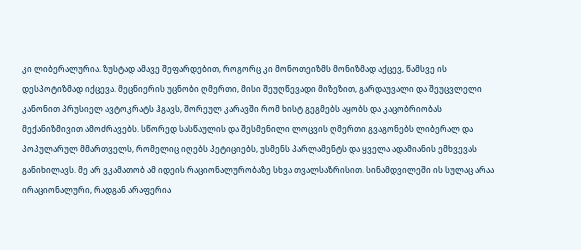კი ლიბერალურია. ზუსტად ამავე შეფარდებით, როგორც კი მონოთეიზმს მონიზმად აქცევ, წამსვე ის დესპოტიზმად იქცევა. მეცნიერის უცნობი ღმერთი, მისი შეუღწევადი მიზეზით, გარდაუვალი და შეუცვლელი კანონით პრუსიელ ავტოკრატს ჰგავს, შორეულ კარავში რომ ხისტ გეგმებს აყობს და კაცობრიობას მექანიზმივით ამოძრავებს. სწორედ სასწაულის და შესმენილი ლოცვის ღმერთი გვაგონებს ლიბერალ და პოპულარულ მმართველს, რომელიც იღებს პეტიციებს, უსმენს პარლამენტს და ყველა ადამიანის ემხვევას განიხილავს. მე არ ვკამათობ ამ იდეის რაციონალურობაზე სხვა თვალსაზრისით. სინამდვილეში ის სულაც არაა ირაციონალური, რადგან არაფერია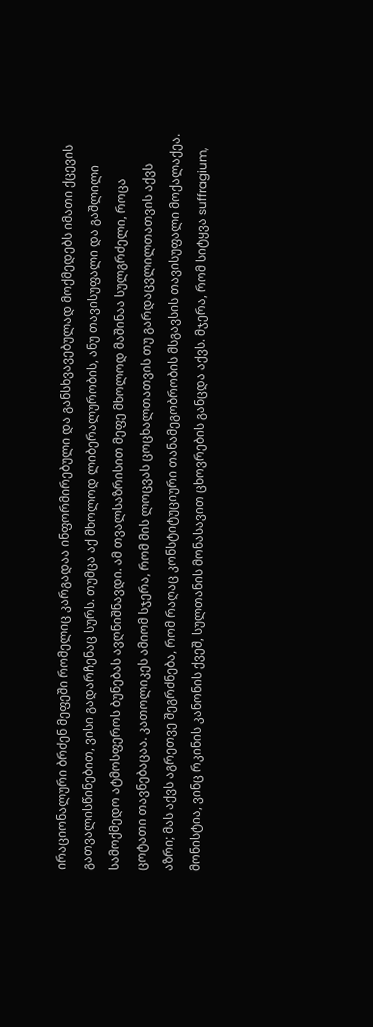ირაციონალური ბრძენ მეფეში რომელიც კარგადაა ინფორმირებული და განსხვავებულად მოქმედებს იმათი ქცევის გათვალისწინებით, ვისი გადარჩენაც სურს. თუმცა აქ მხოლოდ ლიბერალურობის, ანუ თავისუფალი და გაშლილი სამოქმედო ატმოსფეროს ბუნებას ავღნიშნავდი. ამ თვალსაზრისით მეფე მხოლოდ მაშინაა სულგრძელი, როცა ცოტათი თავნებაცაა. კათოლიკეს ამიომ სჯერა, რომ მის ლოცვას ცოცხალთათვის თუ გარდაცვლილთათვის აქვს აზრი; მას აქვს აგრეთვე შეგრძნება, რომ რაღაც კონსტიტუციური თანამეგობრობის მსგავსის თავისუფალი მოქალაქეა. მონისტია, ვინც რკინის კანონის ქვეშ, სულთანის მონასავით ცხოვრების განცდა აქვს. მჯერა, რომ სიტყვა suffragium,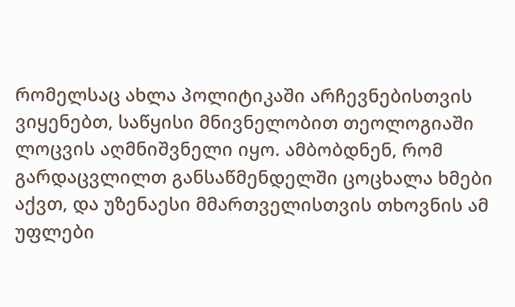რომელსაც ახლა პოლიტიკაში არჩევნებისთვის ვიყენებთ, საწყისი მნივნელობით თეოლოგიაში ლოცვის აღმნიშვნელი იყო. ამბობდნენ, რომ გარდაცვლილთ განსაწმენდელში ცოცხალა ხმები აქვთ, და უზენაესი მმართველისთვის თხოვნის ამ უფლები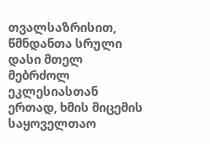თვალსაზრისით, წმნდანთა სრული დასი მთელ მებრძოლ ეკლესიასთან ერთად, ხმის მიცემის საყოველთაო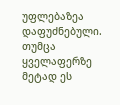უფლებაზეა დაფუძნებული.
თუმცა ყველაფერზე მეტად ეს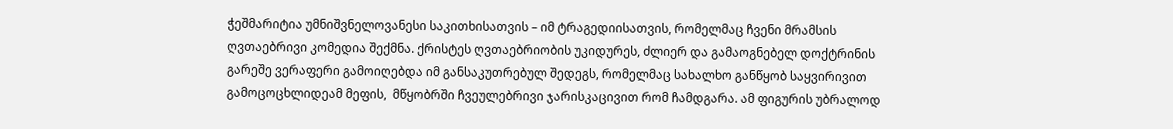ჭეშმარიტია უმნიშვნელოვანესი საკითხისათვის – იმ ტრაგედიისათვის, რომელმაც ჩვენი მრამსის ღვთაებრივი კომედია შექმნა. ქრისტეს ღვთაებრიობის უკიდურეს, ძლიერ და გამაოგნებელ დოქტრინის გარეშე ვერაფერი გამოიღებდა იმ განსაკუთრებულ შედეგს, რომელმაც სახალხო განწყობ საყვირივით გამოცოცხლიდეამ მეფის,  მწყობრში ჩვეულებრივი ჯარისკაცივით რომ ჩამდგარა. ამ ფიგურის უბრალოდ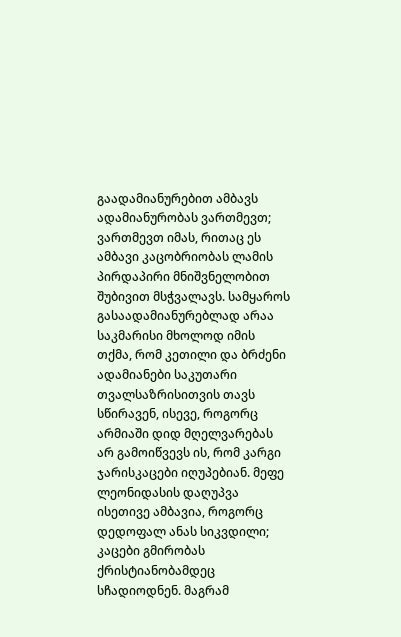გაადამიანურებით ამბავს ადამიანურობას ვართმევთ; ვართმევთ იმას, რითაც ეს ამბავი კაცობრიობას ლამის პირდაპირი მნიშვნელობით შუბივით მსჭვალავს. სამყაროს გასაადამიანურებლად არაა საკმარისი მხოლოდ იმის თქმა, რომ კეთილი და ბრძენი ადამიანები საკუთარი თვალსაზრისითვის თავს სწირავენ, ისევე, როგორც არმიაში დიდ მღელვარებას არ გამოიწვევს ის, რომ კარგი ჯარისკაცები იღუპებიან. მეფე ლეონიდასის დაღუპვა ისეთივე ამბავია, როგორც დედოფალ ანას სიკვდილი; კაცები გმირობას ქრისტიანობამდეც სჩადიოდნენ. მაგრამ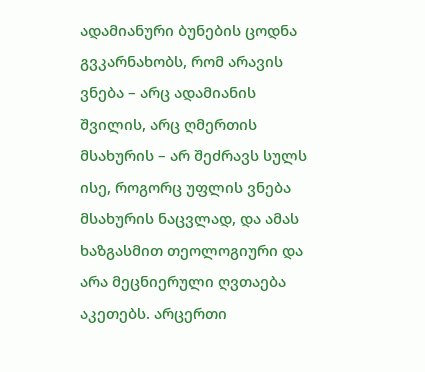ადამიანური ბუნების ცოდნა გვკარნახობს, რომ არავის ვნება – არც ადამიანის შვილის, არც ღმერთის მსახურის – არ შეძრავს სულს ისე, როგორც უფლის ვნება მსახურის ნაცვლად, და ამას ხაზგასმით თეოლოგიური და არა მეცნიერული ღვთაება აკეთებს. არცერთი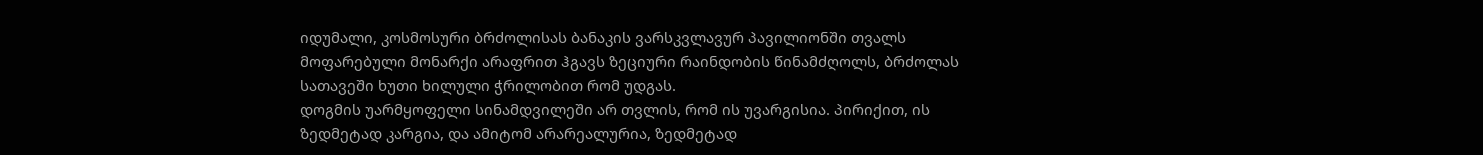იდუმალი, კოსმოსური ბრძოლისას ბანაკის ვარსკვლავურ პავილიონში თვალს მოფარებული მონარქი არაფრით ჰგავს ზეციური რაინდობის წინამძღოლს, ბრძოლას სათავეში ხუთი ხილული ჭრილობით რომ უდგას.
დოგმის უარმყოფელი სინამდვილეში არ თვლის, რომ ის უვარგისია. პირიქით, ის ზედმეტად კარგია, და ამიტომ არარეალურია, ზედმეტად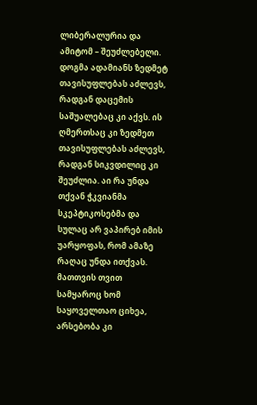ლიბერალურია და ამიტომ – შეუძლებელი. დოგმა ადამიანს ზედმეტ თავისუფლებას აძლევს, რადგან დაცემის საშუალებაც კი აქვს. ის ღმერთსაც კი ზედმეთ თავისუფლებას აძლევს, რადგან სიკვდილიც კი შეუძლია. აი რა უნდა თქვან ჭკვიანმა სკეპტიკოსებმა და სულაც არ ვაპირებ იმის უარყოფას, რომ ამაზე რაღაც უნდა ითქვას. მათთვის თვით სამყაროც ხომ საყოველთაო ციხეა, არსებობა კი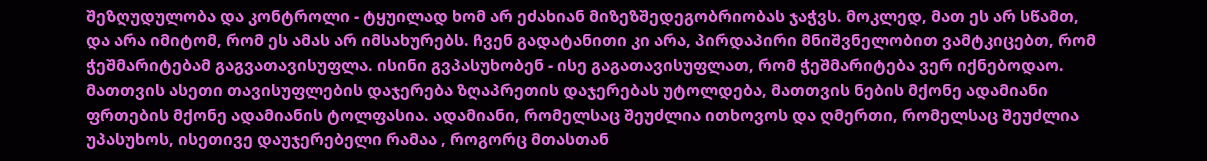შეზღუდულობა და კონტროლი - ტყუილად ხომ არ ეძახიან მიზეზშედეგობრიობას ჯაჭვს. მოკლედ, მათ ეს არ სწამთ, და არა იმიტომ, რომ ეს ამას არ იმსახურებს. ჩვენ გადატანითი კი არა, პირდაპირი მნიშვნელობით ვამტკიცებთ, რომ ჭეშმარიტებამ გაგვათავისუფლა. ისინი გვპასუხობენ - ისე გაგათავისუფლათ, რომ ჭეშმარიტება ვერ იქნებოდაო. მათთვის ასეთი თავისუფლების დაჯერება ზღაპრეთის დაჯერებას უტოლდება, მათთვის ნების მქონე ადამიანი ფრთების მქონე ადამიანის ტოლფასია. ადამიანი, რომელსაც შეუძლია ითხოვოს და ღმერთი, რომელსაც შეუძლია უპასუხოს, ისეთივე დაუჯერებელი რამაა , როგორც მთასთან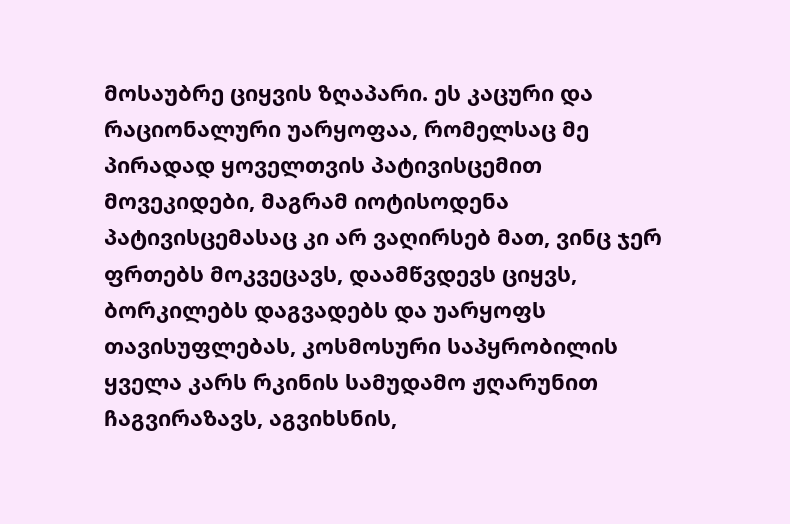მოსაუბრე ციყვის ზღაპარი. ეს კაცური და რაციონალური უარყოფაა, რომელსაც მე პირადად ყოველთვის პატივისცემით მოვეკიდები, მაგრამ იოტისოდენა პატივისცემასაც კი არ ვაღირსებ მათ, ვინც ჯერ ფრთებს მოკვეცავს, დაამწვდევს ციყვს, ბორკილებს დაგვადებს და უარყოფს თავისუფლებას, კოსმოსური საპყრობილის ყველა კარს რკინის სამუდამო ჟღარუნით ჩაგვირაზავს, აგვიხსნის,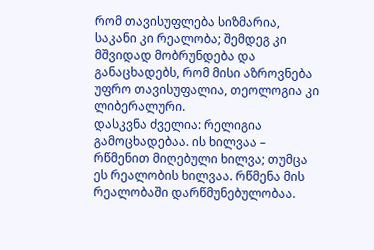რომ თავისუფლება სიზმარია, საკანი კი რეალობა; შემდეგ კი მშვიდად მობრუნდება და განაცხადებს, რომ მისი აზროვნება უფრო თავისუფალია, თეოლოგია კი ლიბერალური.
დასკვნა ძველია: რელიგია გამოცხადებაა. ის ხილვაა – რწმენით მიღებული ხილვა; თუმცა ეს რეალობის ხილვაა. რწმენა მის რეალობაში დარწმუნებულობაა.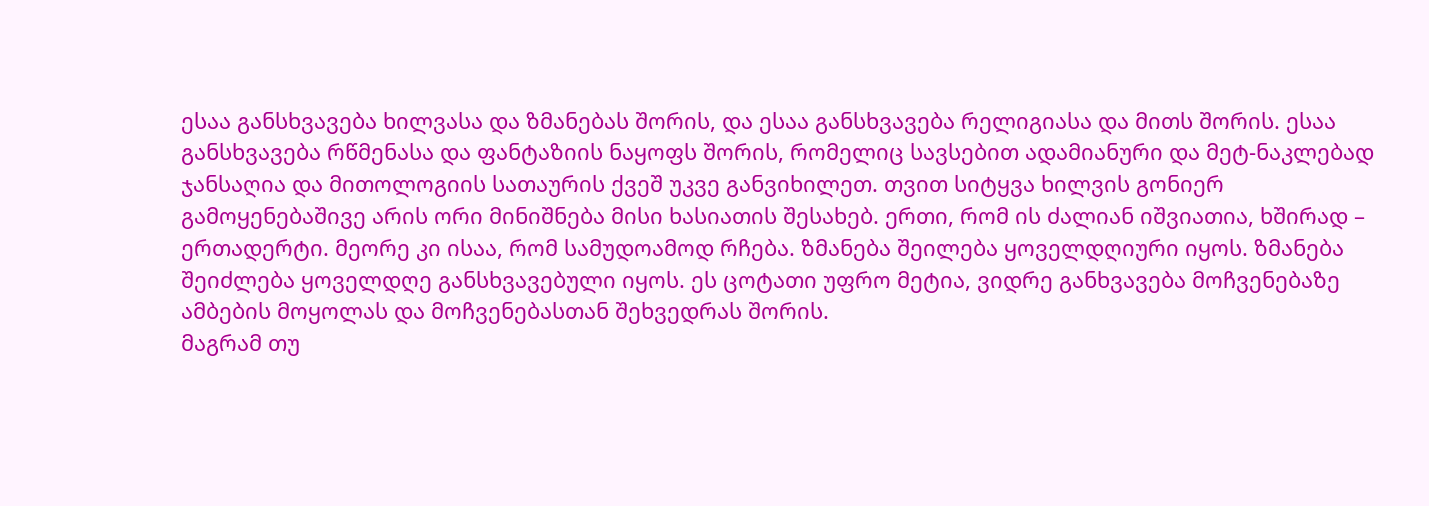ესაა განსხვავება ხილვასა და ზმანებას შორის, და ესაა განსხვავება რელიგიასა და მითს შორის. ესაა განსხვავება რწმენასა და ფანტაზიის ნაყოფს შორის, რომელიც სავსებით ადამიანური და მეტ-ნაკლებად ჯანსაღია და მითოლოგიის სათაურის ქვეშ უკვე განვიხილეთ. თვით სიტყვა ხილვის გონიერ გამოყენებაშივე არის ორი მინიშნება მისი ხასიათის შესახებ. ერთი, რომ ის ძალიან იშვიათია, ხშირად – ერთადერტი. მეორე კი ისაა, რომ სამუდოამოდ რჩება. ზმანება შეილება ყოველდღიური იყოს. ზმანება შეიძლება ყოველდღე განსხვავებული იყოს. ეს ცოტათი უფრო მეტია, ვიდრე განხვავება მოჩვენებაზე ამბების მოყოლას და მოჩვენებასთან შეხვედრას შორის.
მაგრამ თუ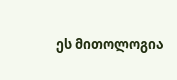ეს მითოლოგია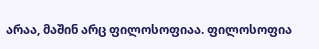არაა, მაშინ არც ფილოსოფიაა. ფილოსოფია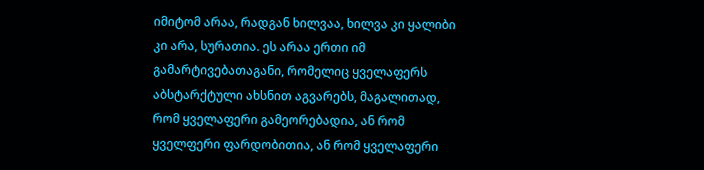იმიტომ არაა, რადგან ხილვაა, ხილვა კი ყალიბი კი არა, სურათია. ეს არაა ერთი იმ გამარტივებათაგანი, რომელიც ყველაფერს აბსტარქტული ახსნით აგვარებს, მაგალითად, რომ ყველაფერი გამეორებადია, ან რომ ყველფერი ფარდობითია, ან რომ ყველაფერი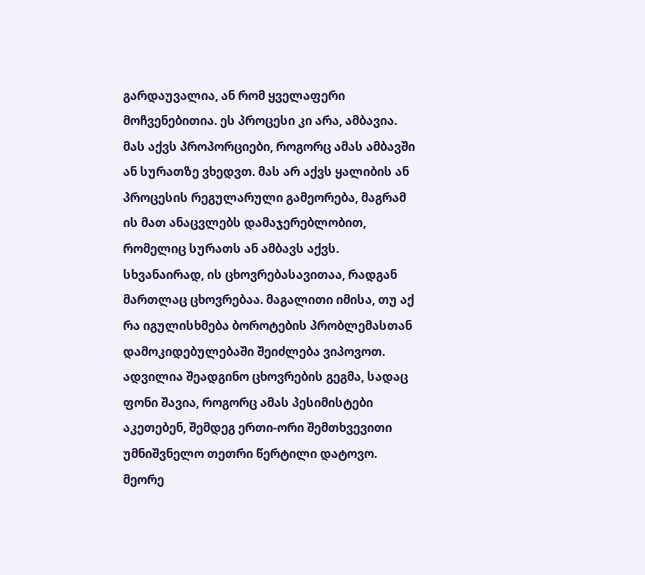გარდაუვალია, ან რომ ყველაფერი მოჩვენებითია. ეს პროცესი კი არა, ამბავია. მას აქვს პროპორციები, როგორც ამას ამბავში ან სურათზე ვხედვთ. მას არ აქვს ყალიბის ან პროცესის რეგულარული გამეორება, მაგრამ ის მათ ანაცვლებს დამაჯერებლობით, რომელიც სურათს ან ამბავს აქვს. სხვანაირად, ის ცხოვრებასავითაა, რადგან მართლაც ცხოვრებაა. მაგალითი იმისა, თუ აქ რა იგულისხმება ბოროტების პრობლემასთან დამოკიდებულებაში შეიძლება ვიპოვოთ. ადვილია შეადგინო ცხოვრების გეგმა, სადაც ფონი შავია, როგორც ამას პესიმისტები აკეთებენ, შემდეგ ერთი-ორი შემთხვევითი უმნიშვნელო თეთრი წერტილი დატოვო. მეორე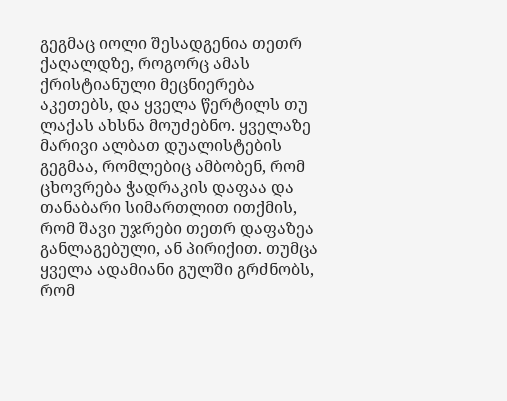გეგმაც იოლი შესადგენია თეთრ ქაღალდზე, როგორც ამას ქრისტიანული მეცნიერება აკეთებს, და ყველა წერტილს თუ ლაქას ახსნა მოუძებნო. ყველაზე მარივი ალბათ დუალისტების გეგმაა, რომლებიც ამბობენ, რომ ცხოვრება ჭადრაკის დაფაა და თანაბარი სიმართლით ითქმის, რომ შავი უჯრები თეთრ დაფაზეა განლაგებული, ან პირიქით. თუმცა ყველა ადამიანი გულში გრძნობს, რომ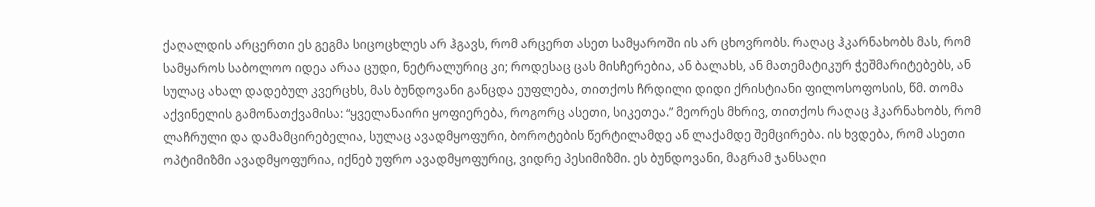ქაღალდის არცერთი ეს გეგმა სიცოცხლეს არ ჰგავს, რომ არცერთ ასეთ სამყაროში ის არ ცხოვრობს. რაღაც ჰკარნახობს მას, რომ სამყაროს საბოლოო იდეა არაა ცუდი, ნეტრალურიც კი; როდესაც ცას მისჩერებია, ან ბალახს, ან მათემატიკურ ჭეშმარიტებებს, ან სულაც ახალ დადებულ კვერცხს, მას ბუნდოვანი განცდა ეუფლება, თითქოს ჩრდილი დიდი ქრისტიანი ფილოსოფოსის, წმ. თომა აქვინელის გამონათქვამისა: “ყველანაირი ყოფიერება, როგორც ასეთი, სიკეთეა.” მეორეს მხრივ, თითქოს რაღაც ჰკარნახობს, რომ ლაჩრული და დამამცირებელია, სულაც ავადმყოფური, ბოროტების წერტილამდე ან ლაქამდე შემცირება. ის ხვდება, რომ ასეთი ოპტიმიზმი ავადმყოფურია, იქნებ უფრო ავადმყოფურიც, ვიდრე პესიმიზმი. ეს ბუნდოვანი, მაგრამ ჯანსაღი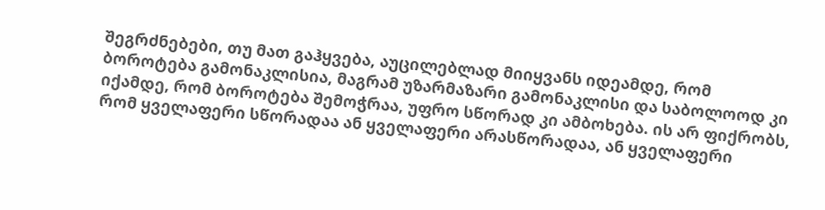შეგრძნებები, თუ მათ გაჰყვება, აუცილებლად მიიყვანს იდეამდე, რომ ბოროტება გამონაკლისია, მაგრამ უზარმაზარი გამონაკლისი და საბოლოოდ კი იქამდე, რომ ბოროტება შემოჭრაა, უფრო სწორად კი ამბოხება. ის არ ფიქრობს, რომ ყველაფერი სწორადაა ან ყველაფერი არასწორადაა, ან ყველაფერი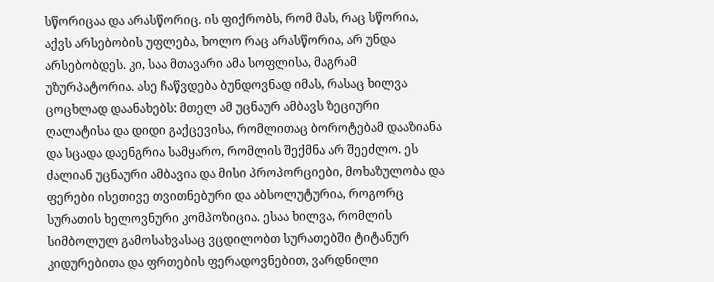სწორიცაა და არასწორიც. ის ფიქრობს, რომ მას, რაც სწორია, აქვს არსებობის უფლება, ხოლო რაც არასწორია, არ უნდა არსებობდეს. კი, საა მთავარი ამა სოფლისა, მაგრამ უზურპატორია. ასე ჩაწვდება ბუნდოვნად იმას, რასაც ხილვა ცოცხლად დაანახებს: მთელ ამ უცნაურ ამბავს ზეციური ღალატისა და დიდი გაქცევისა, რომლითაც ბოროტებამ დააზიანა და სცადა დაენგრია სამყარო, რომლის შექმნა არ შეეძლო. ეს ძალიან უცნაური ამბავია და მისი პროპორციები, მოხაზულობა და ფერები ისეთივე თვითნებური და აბსოლუტურია, როგორც სურათის ხელოვნური კომპოზიცია. ესაა ხილვა, რომლის სიმბოლულ გამოსახვასაც ვცდილობთ სურათებში ტიტანურ კიდურებითა და ფრთების ფერადოვნებით, ვარდნილი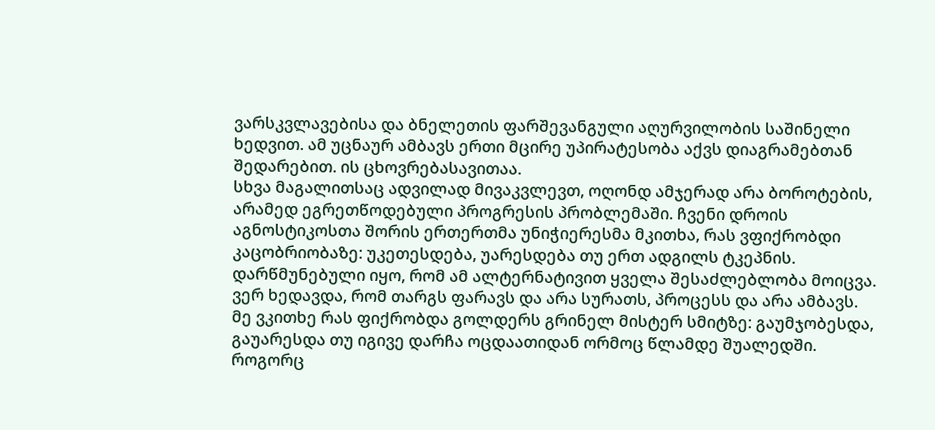ვარსკვლავებისა და ბნელეთის ფარშევანგული აღურვილობის საშინელი ხედვით. ამ უცნაურ ამბავს ერთი მცირე უპირატესობა აქვს დიაგრამებთან შედარებით. ის ცხოვრებასავითაა.
სხვა მაგალითსაც ადვილად მივაკვლევთ, ოღონდ ამჯერად არა ბოროტების, არამედ ეგრეთწოდებული პროგრესის პრობლემაში. ჩვენი დროის აგნოსტიკოსთა შორის ერთერთმა უნიჭიერესმა მკითხა, რას ვფიქრობდი კაცობრიობაზე: უკეთესდება, უარესდება თუ ერთ ადგილს ტკეპნის. დარწმუნებული იყო, რომ ამ ალტერნატივით ყველა შესაძლებლობა მოიცვა. ვერ ხედავდა, რომ თარგს ფარავს და არა სურათს, პროცესს და არა ამბავს. მე ვკითხე რას ფიქრობდა გოლდერს გრინელ მისტერ სმიტზე: გაუმჯობესდა, გაუარესდა თუ იგივე დარჩა ოცდაათიდან ორმოც წლამდე შუალედში. როგორც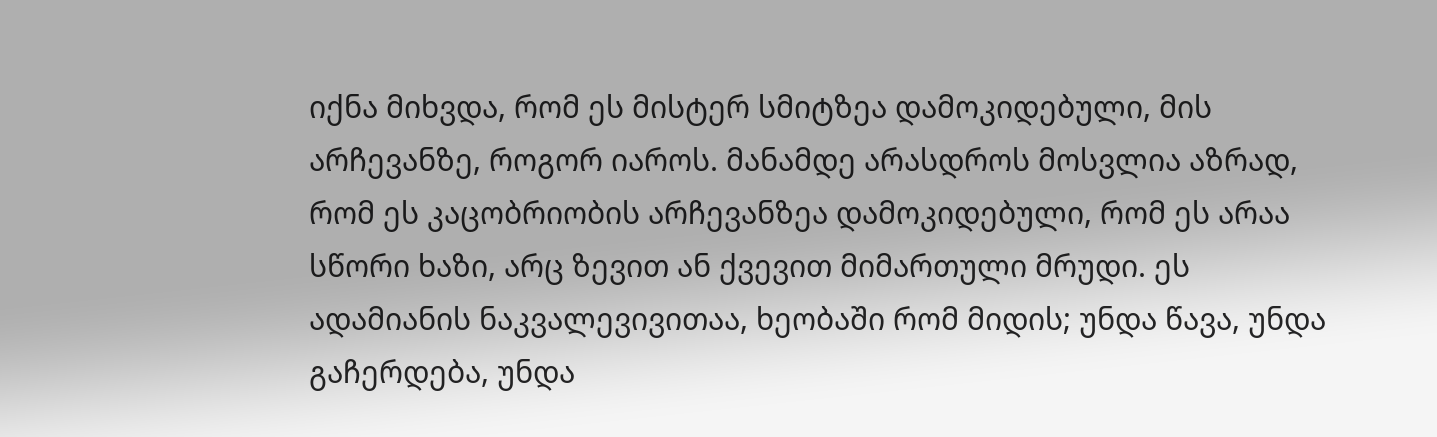იქნა მიხვდა, რომ ეს მისტერ სმიტზეა დამოკიდებული, მის არჩევანზე, როგორ იაროს. მანამდე არასდროს მოსვლია აზრად, რომ ეს კაცობრიობის არჩევანზეა დამოკიდებული, რომ ეს არაა სწორი ხაზი, არც ზევით ან ქვევით მიმართული მრუდი. ეს ადამიანის ნაკვალევივითაა, ხეობაში რომ მიდის; უნდა წავა, უნდა გაჩერდება, უნდა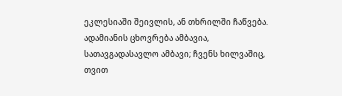ეკლესიაში შეივლის, ან თხრილში ჩაწვება. ადამიანის ცხოვრება ამბავია, სათავგადასავლო ამბავი; ჩვენს ხილვაშიც, თვით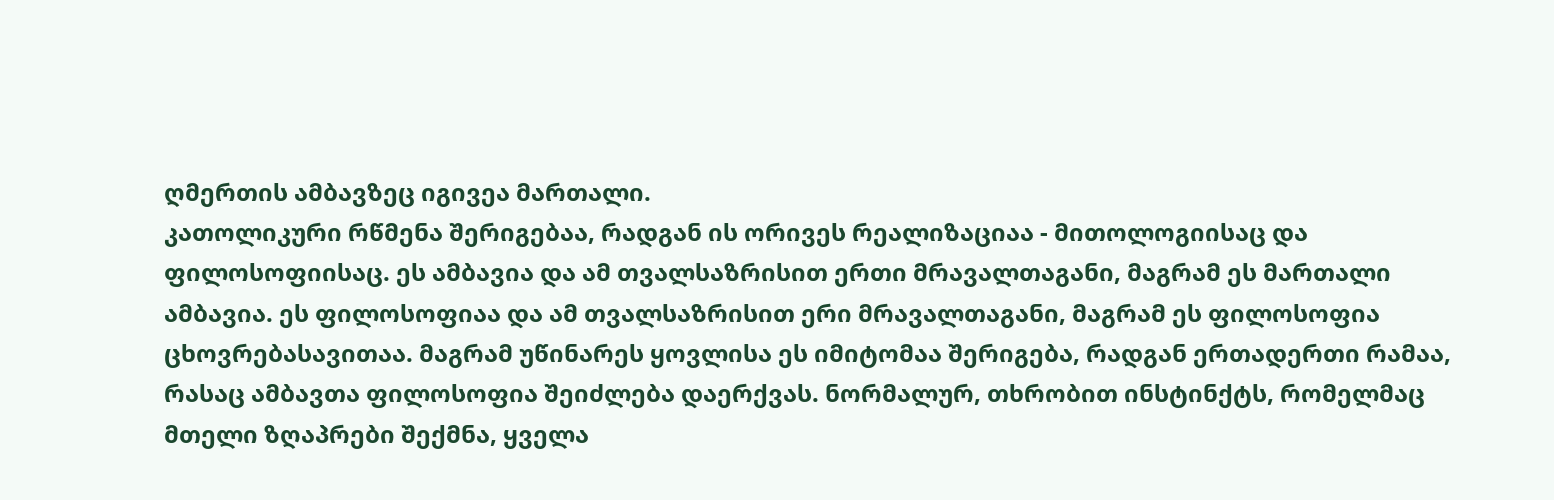ღმერთის ამბავზეც იგივეა მართალი.
კათოლიკური რწმენა შერიგებაა, რადგან ის ორივეს რეალიზაციაა - მითოლოგიისაც და ფილოსოფიისაც. ეს ამბავია და ამ თვალსაზრისით ერთი მრავალთაგანი, მაგრამ ეს მართალი ამბავია. ეს ფილოსოფიაა და ამ თვალსაზრისით ერი მრავალთაგანი, მაგრამ ეს ფილოსოფია ცხოვრებასავითაა. მაგრამ უწინარეს ყოვლისა ეს იმიტომაა შერიგება, რადგან ერთადერთი რამაა, რასაც ამბავთა ფილოსოფია შეიძლება დაერქვას. ნორმალურ, თხრობით ინსტინქტს, რომელმაც მთელი ზღაპრები შექმნა, ყველა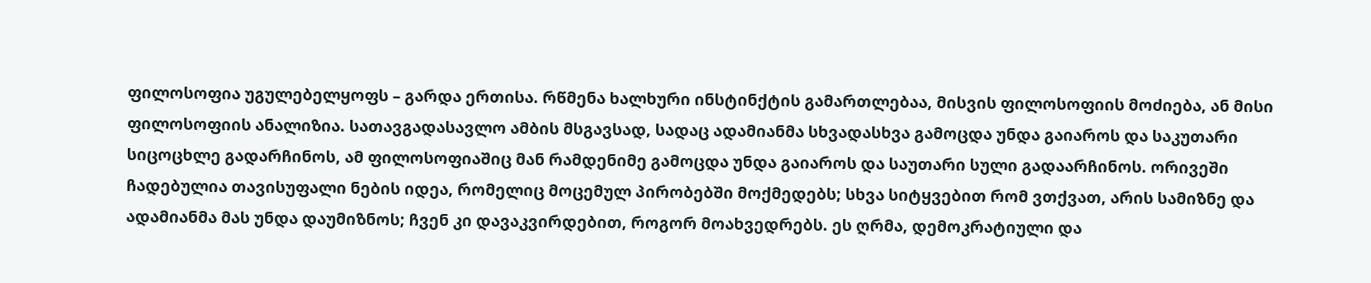ფილოსოფია უგულებელყოფს – გარდა ერთისა. რწმენა ხალხური ინსტინქტის გამართლებაა, მისვის ფილოსოფიის მოძიება, ან მისი ფილოსოფიის ანალიზია. სათავგადასავლო ამბის მსგავსად, სადაც ადამიანმა სხვადასხვა გამოცდა უნდა გაიაროს და საკუთარი სიცოცხლე გადარჩინოს, ამ ფილოსოფიაშიც მან რამდენიმე გამოცდა უნდა გაიაროს და საუთარი სული გადაარჩინოს. ორივეში ჩადებულია თავისუფალი ნების იდეა, რომელიც მოცემულ პირობებში მოქმედებს; სხვა სიტყვებით რომ ვთქვათ, არის სამიზნე და ადამიანმა მას უნდა დაუმიზნოს; ჩვენ კი დავაკვირდებით, როგორ მოახვედრებს. ეს ღრმა, დემოკრატიული და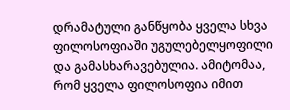დრამატული განწყობა ყველა სხვა ფილოსოფიაში უგულებელყოფილი და გამასხარავებულია. ამიტომაა, რომ ყველა ფილოსოფია იმით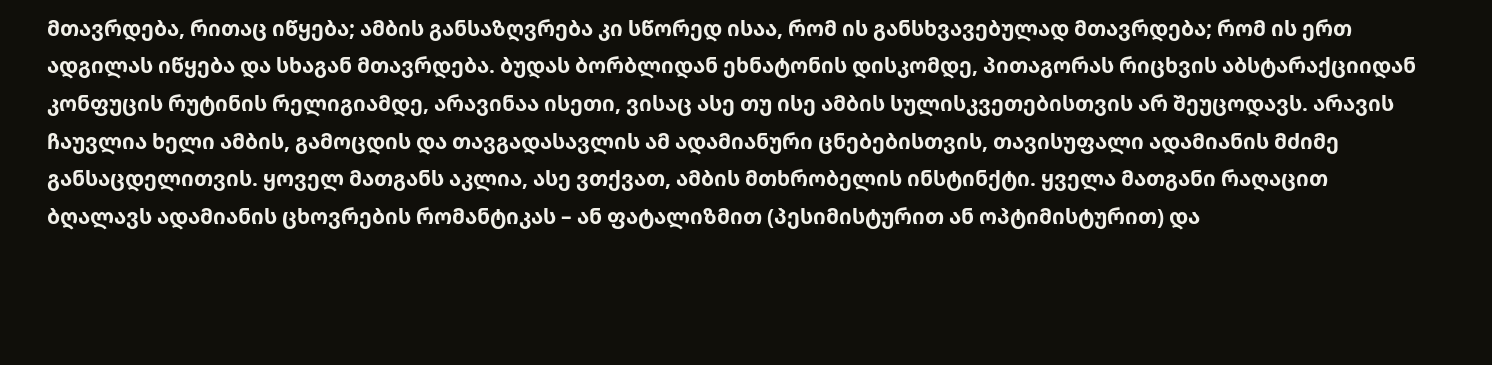მთავრდება, რითაც იწყება; ამბის განსაზღვრება კი სწორედ ისაა, რომ ის განსხვავებულად მთავრდება; რომ ის ერთ ადგილას იწყება და სხაგან მთავრდება. ბუდას ბორბლიდან ეხნატონის დისკომდე, პითაგორას რიცხვის აბსტარაქციიდან კონფუცის რუტინის რელიგიამდე, არავინაა ისეთი, ვისაც ასე თუ ისე ამბის სულისკვეთებისთვის არ შეუცოდავს. არავის ჩაუვლია ხელი ამბის, გამოცდის და თავგადასავლის ამ ადამიანური ცნებებისთვის, თავისუფალი ადამიანის მძიმე განსაცდელითვის. ყოველ მათგანს აკლია, ასე ვთქვათ, ამბის მთხრობელის ინსტინქტი. ყველა მათგანი რაღაცით ბღალავს ადამიანის ცხოვრების რომანტიკას – ან ფატალიზმით (პესიმისტურით ან ოპტიმისტურით) და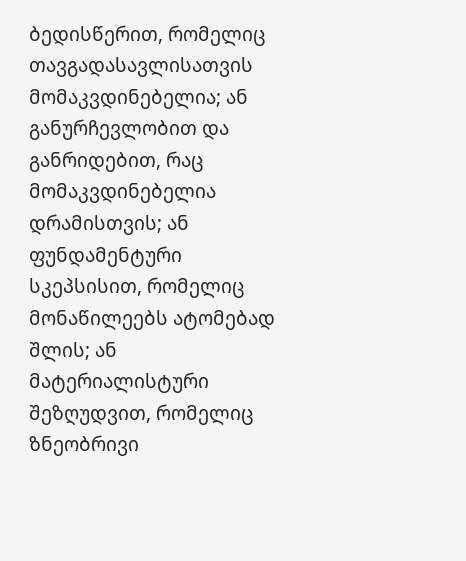ბედისწერით, რომელიც თავგადასავლისათვის მომაკვდინებელია; ან განურჩევლობით და განრიდებით, რაც მომაკვდინებელია დრამისთვის; ან ფუნდამენტური სკეპსისით, რომელიც მონაწილეებს ატომებად შლის; ან მატერიალისტური შეზღუდვით, რომელიც ზნეობრივი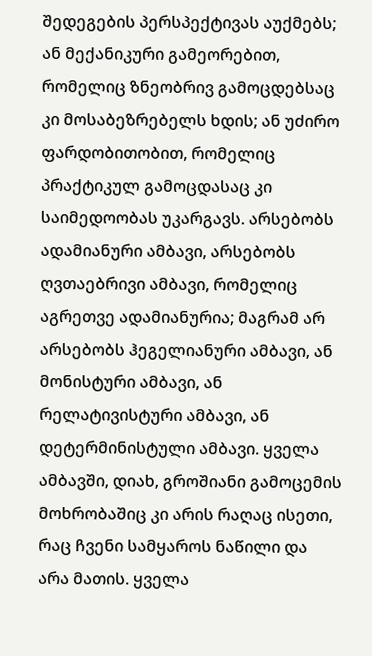შედეგების პერსპექტივას აუქმებს; ან მექანიკური გამეორებით, რომელიც ზნეობრივ გამოცდებსაც კი მოსაბეზრებელს ხდის; ან უძირო ფარდობითობით, რომელიც პრაქტიკულ გამოცდასაც კი საიმედოობას უკარგავს. არსებობს ადამიანური ამბავი, არსებობს ღვთაებრივი ამბავი, რომელიც აგრეთვე ადამიანურია; მაგრამ არ არსებობს ჰეგელიანური ამბავი, ან მონისტური ამბავი, ან რელატივისტური ამბავი, ან დეტერმინისტული ამბავი. ყველა ამბავში, დიახ, გროშიანი გამოცემის მოხრობაშიც კი არის რაღაც ისეთი, რაც ჩვენი სამყაროს ნაწილი და არა მათის. ყველა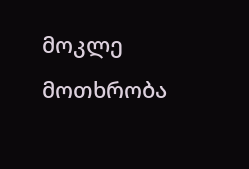მოკლე მოთხრობა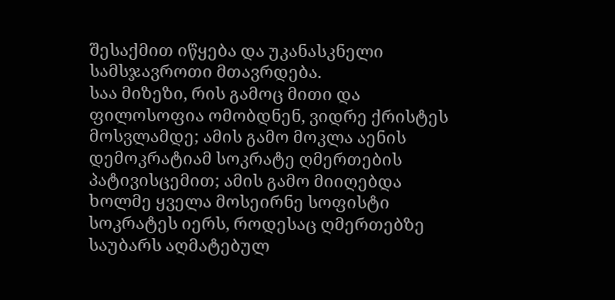შესაქმით იწყება და უკანასკნელი სამსჯავროთი მთავრდება.
საა მიზეზი, რის გამოც მითი და ფილოსოფია ომობდნენ, ვიდრე ქრისტეს მოსვლამდე; ამის გამო მოკლა აენის დემოკრატიამ სოკრატე ღმერთების პატივისცემით; ამის გამო მიიღებდა ხოლმე ყველა მოსეირნე სოფისტი სოკრატეს იერს, როდესაც ღმერთებზე საუბარს აღმატებულ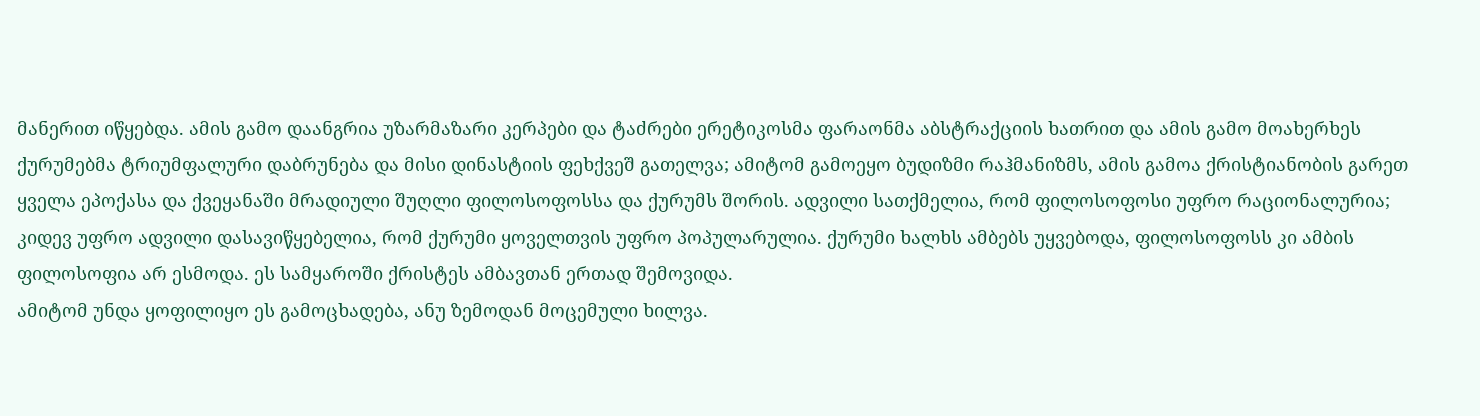მანერით იწყებდა. ამის გამო დაანგრია უზარმაზარი კერპები და ტაძრები ერეტიკოსმა ფარაონმა აბსტრაქციის ხათრით და ამის გამო მოახერხეს ქურუმებმა ტრიუმფალური დაბრუნება და მისი დინასტიის ფეხქვეშ გათელვა; ამიტომ გამოეყო ბუდიზმი რაჰმანიზმს, ამის გამოა ქრისტიანობის გარეთ ყველა ეპოქასა და ქვეყანაში მრადიული შუღლი ფილოსოფოსსა და ქურუმს შორის. ადვილი სათქმელია, რომ ფილოსოფოსი უფრო რაციონალურია; კიდევ უფრო ადვილი დასავიწყებელია, რომ ქურუმი ყოველთვის უფრო პოპულარულია. ქურუმი ხალხს ამბებს უყვებოდა, ფილოსოფოსს კი ამბის ფილოსოფია არ ესმოდა. ეს სამყაროში ქრისტეს ამბავთან ერთად შემოვიდა.
ამიტომ უნდა ყოფილიყო ეს გამოცხადება, ანუ ზემოდან მოცემული ხილვა.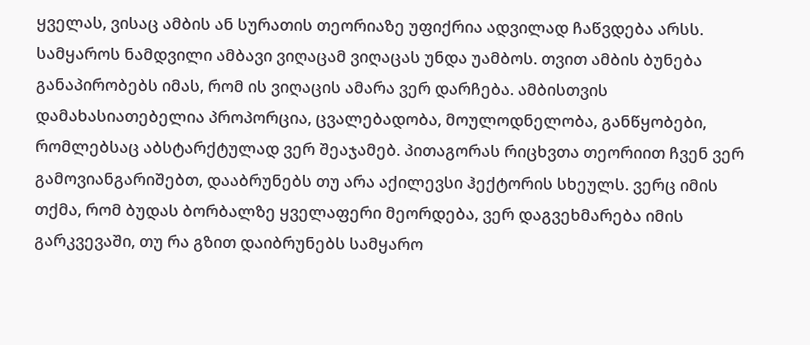ყველას, ვისაც ამბის ან სურათის თეორიაზე უფიქრია ადვილად ჩაწვდება არსს. სამყაროს ნამდვილი ამბავი ვიღაცამ ვიღაცას უნდა უამბოს. თვით ამბის ბუნება განაპირობებს იმას, რომ ის ვიღაცის ამარა ვერ დარჩება. ამბისთვის დამახასიათებელია პროპორცია, ცვალებადობა, მოულოდნელობა, განწყობები, რომლებსაც აბსტარქტულად ვერ შეაჯამებ. პითაგორას რიცხვთა თეორიით ჩვენ ვერ გამოვიანგარიშებთ, დააბრუნებს თუ არა აქილევსი ჰექტორის სხეულს. ვერც იმის თქმა, რომ ბუდას ბორბალზე ყველაფერი მეორდება, ვერ დაგვეხმარება იმის გარკვევაში, თუ რა გზით დაიბრუნებს სამყარო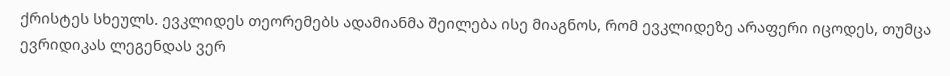ქრისტეს სხეულს. ევკლიდეს თეორემებს ადამიანმა შეილება ისე მიაგნოს, რომ ევკლიდეზე არაფერი იცოდეს, თუმცა ევრიდიკას ლეგენდას ვერ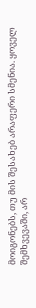მოიგონებს, თუ მის შესახებ არაფერი სმენია. ყოველ შემხვევაში, არ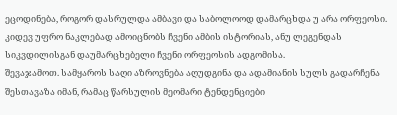ეცოდინება, როგორ დასრულდა ამბავი და საბოლოოდ დამარცხდა უ არა ორფეოსი. კიდევ უფრო ნაკლებად ამოიცნობს ჩვენი ამბის ისტორიას, ანუ ლეგენდას სიკვდილისგან დაუმარცხებელი ჩვენი ორფეოსის ადგომისა.
შევაჯამოთ. სამყაროს საღი აზროვნება აღუდგინა და ადამიანის სულს გადარჩენა შესთავაზა იმან, რამაც წარსულის მეომარი ტენდენციები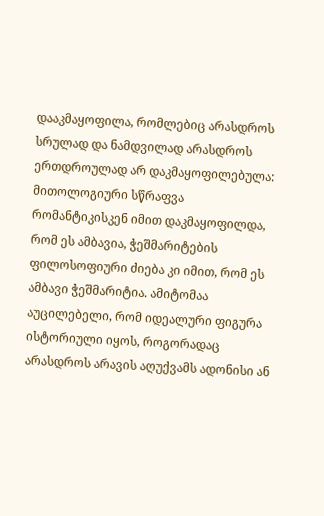დააკმაყოფილა, რომლებიც არასდროს სრულად და ნამდვილად არასდროს ერთდროულად არ დაკმაყოფილებულა: მითოლოგიური სწრაფვა რომანტიკისკენ იმით დაკმაყოფილდა, რომ ეს ამბავია, ჭეშმარიტების ფილოსოფიური ძიება კი იმით, რომ ეს ამბავი ჭეშმარიტია. ამიტომაა აუცილებელი, რომ იდეალური ფიგურა ისტორიული იყოს, როგორადაც არასდროს არავის აღუქვამს ადონისი ან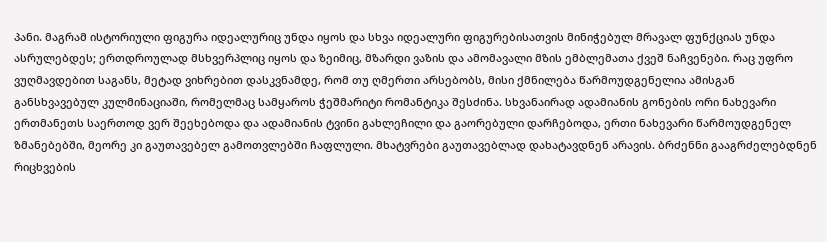პანი. მაგრამ ისტორიული ფიგურა იდეალურიც უნდა იყოს და სხვა იდეალური ფიგურებისათვის მინიჭებულ მრავალ ფუნქციას უნდა ასრულებდეს; ერთდროულად მსხვერპლიც იყოს და ზეიმიც, მზარდი ვაზის და ამომავალი მზის ემბლემათა ქვეშ ნაჩვენები. რაც უფრო ვუღმავდებით საგანს, მეტად ვიხრებით დასკვნამდე, რომ თუ ღმერთი არსებობს, მისი ქმნილება წარმოუდგენელია ამისგან განსხვავებულ კულმინაციაში, რომელმაც სამყაროს ჭეშმარიტი რომანტიკა შესძინა. სხვანაირად ადამიანის გონების ორი ნახევარი ერთმანეთს საერთოდ ვერ შეეხებოდა და ადამიანის ტვინი გახლეჩილი და გაორებული დარჩებოდა, ერთი ნახევარი წარმოუდგენელ ზმანებებში, მეორე კი გაუთავებელ გამოთვლებში ჩაფლული. მხატვრები გაუთავებლად დახატავდნენ არავის. ბრძენნი გააგრძელებდნენ რიცხვების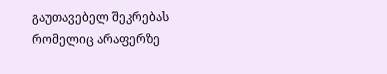გაუთავებელ შეკრებას რომელიც არაფერზე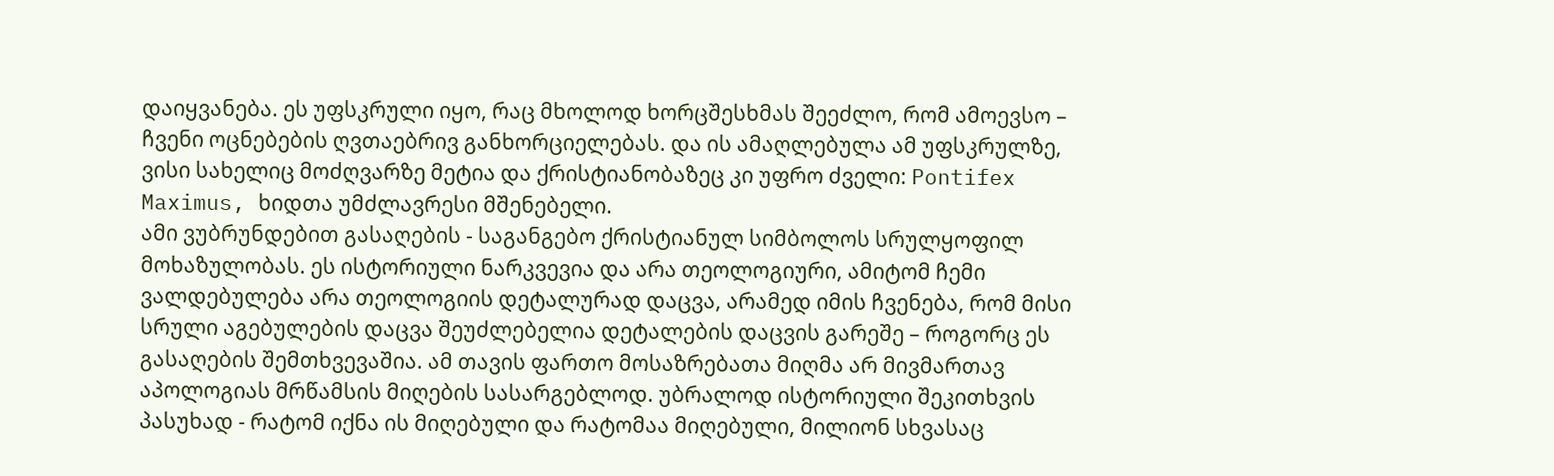დაიყვანება. ეს უფსკრული იყო, რაც მხოლოდ ხორცშესხმას შეეძლო, რომ ამოევსო – ჩვენი ოცნებების ღვთაებრივ განხორციელებას. და ის ამაღლებულა ამ უფსკრულზე, ვისი სახელიც მოძღვარზე მეტია და ქრისტიანობაზეც კი უფრო ძველი: Pontifex Maximus, ხიდთა უმძლავრესი მშენებელი.
ამი ვუბრუნდებით გასაღების - საგანგებო ქრისტიანულ სიმბოლოს სრულყოფილ მოხაზულობას. ეს ისტორიული ნარკვევია და არა თეოლოგიური, ამიტომ ჩემი ვალდებულება არა თეოლოგიის დეტალურად დაცვა, არამედ იმის ჩვენება, რომ მისი სრული აგებულების დაცვა შეუძლებელია დეტალების დაცვის გარეშე – როგორც ეს გასაღების შემთხვევაშია. ამ თავის ფართო მოსაზრებათა მიღმა არ მივმართავ აპოლოგიას მრწამსის მიღების სასარგებლოდ. უბრალოდ ისტორიული შეკითხვის პასუხად - რატომ იქნა ის მიღებული და რატომაა მიღებული, მილიონ სხვასაც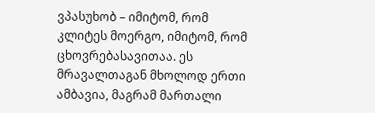ვპასუხობ – იმიტომ, რომ კლიტეს მოერგო, იმიტომ, რომ ცხოვრებასავითაა. ეს მრავალთაგან მხოლოდ ერთი ამბავია, მაგრამ მართალი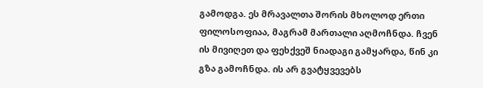გამოდგა. ეს მრავალთა შორის მხოლოდ ერთი ფილოსოფიაა, მაგრამ მართალი აღმოჩნდა. ჩვენ ის მივიღეთ და ფეხქვეშ ნიადაგი გამყარდა, წინ კი გზა გამოჩნდა. ის არ გვატყვევებს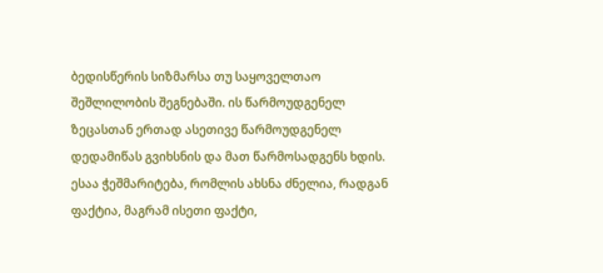ბედისწერის სიზმარსა თუ საყოველთაო შეშლილობის შეგნებაში. ის წარმოუდგენელ ზეცასთან ერთად ასეთივე წარმოუდგენელ დედამიწას გვიხსნის და მათ წარმოსადგენს ხდის. ესაა ჭეშმარიტება, რომლის ახსნა ძნელია, რადგან ფაქტია, მაგრამ ისეთი ფაქტი,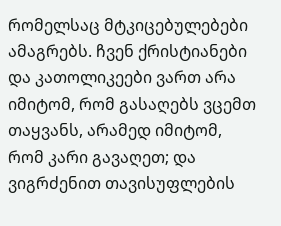რომელსაც მტკიცებულებები ამაგრებს. ჩვენ ქრისტიანები და კათოლიკეები ვართ არა იმიტომ, რომ გასაღებს ვცემთ თაყვანს, არამედ იმიტომ, რომ კარი გავაღეთ; და ვიგრძენით თავისუფლების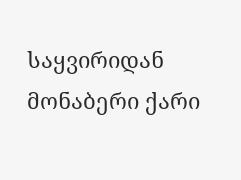საყვირიდან მონაბერი ქარი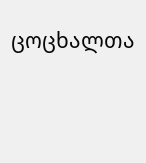ცოცხალთა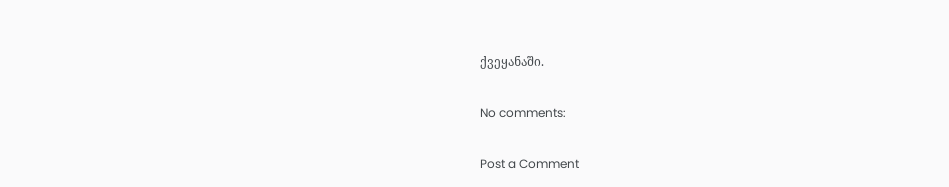ქვეყანაში.

No comments:

Post a Comment